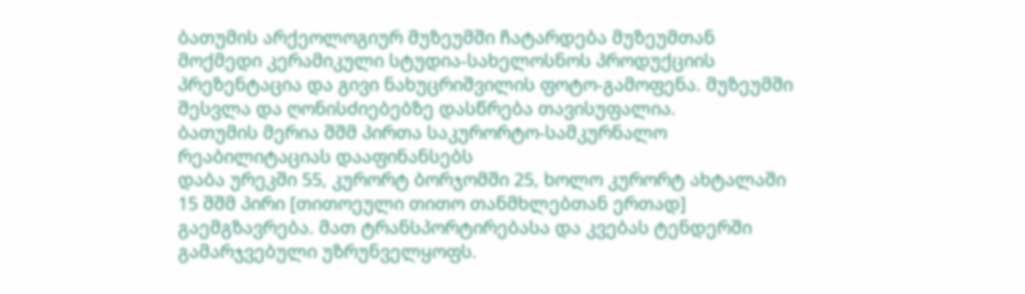ბათუმის არქეოლოგიურ მუზეუმში ჩატარდება მუზეუმთან მოქმედი კერამიკული სტუდია-სახელოსნოს პროდუქციის პრეზენტაცია და გივი ნახუცრიშვილის ფოტო-გამოფენა. მუზეუმში შესვლა და ღონისძიებებზე დასწრება თავისუფალია.
ბათუმის მერია შშმ პირთა საკურორტო-სამკურნალო რეაბილიტაციას დააფინანსებს
დაბა ურეკში 55, კურორტ ბორჯომში 25, ხოლო კურორტ ახტალაში 15 შშმ პირი [თითოეული თითო თანმხლებთან ერთად] გაემგზავრება. მათ ტრანსპორტირებასა და კვებას ტენდერში გამარჯვებული უზრუნველყოფს.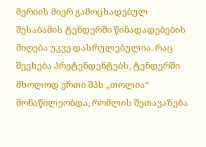მერიის მიერ გამოცხადებულ შესაბამის ტენდერში წინადადებების მიღება უკვე დასრულებულია. რაც შეეხება პრეტენდენტებს, ტენდერში მხოლოდ ერთი შპს „თოლია“ მონაწილეობდა, რომლის შეთავაზება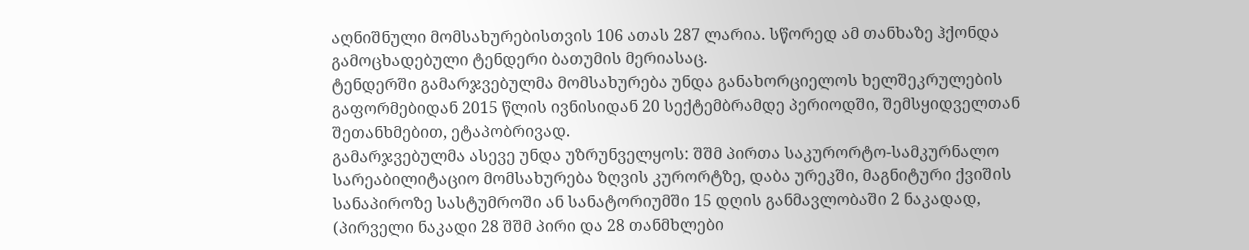აღნიშნული მომსახურებისთვის 106 ათას 287 ლარია. სწორედ ამ თანხაზე ჰქონდა გამოცხადებული ტენდერი ბათუმის მერიასაც.
ტენდერში გამარჯვებულმა მომსახურება უნდა განახორციელოს ხელშეკრულების გაფორმებიდან 2015 წლის ივნისიდან 20 სექტემბრამდე პერიოდში, შემსყიდველთან შეთანხმებით, ეტაპობრივად.
გამარჯვებულმა ასევე უნდა უზრუნველყოს: შშმ პირთა საკურორტო-სამკურნალო სარეაბილიტაციო მომსახურება ზღვის კურორტზე, დაბა ურეკში, მაგნიტური ქვიშის სანაპიროზე სასტუმროში ან სანატორიუმში 15 დღის განმავლობაში 2 ნაკადად, (პირველი ნაკადი 28 შშმ პირი და 28 თანმხლები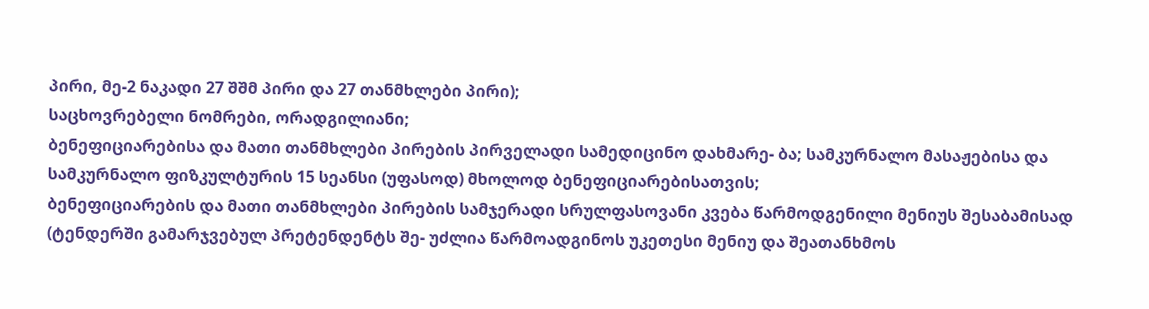პირი, მე-2 ნაკადი 27 შშმ პირი და 27 თანმხლები პირი);
საცხოვრებელი ნომრები, ორადგილიანი;
ბენეფიციარებისა და მათი თანმხლები პირების პირველადი სამედიცინო დახმარე- ბა; სამკურნალო მასაჟებისა და სამკურნალო ფიზკულტურის 15 სეანსი (უფასოდ) მხოლოდ ბენეფიციარებისათვის;
ბენეფიციარების და მათი თანმხლები პირების სამჯერადი სრულფასოვანი კვება წარმოდგენილი მენიუს შესაბამისად (ტენდერში გამარჯვებულ პრეტენდენტს შე- უძლია წარმოადგინოს უკეთესი მენიუ და შეათანხმოს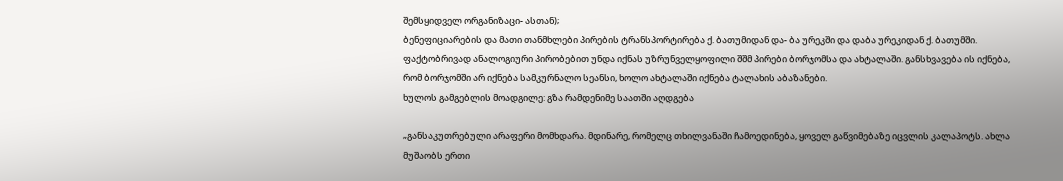შემსყიდველ ორგანიზაცი- ასთან);
ბენეფიციარების და მათი თანმხლები პირების ტრანსპორტირება ქ. ბათუმიდან და- ბა ურეკში და დაბა ურეკიდან ქ. ბათუმში.
ფაქტობრივად ანალოგიური პირობებით უნდა იქნას უზრუნველყოფილი შშმ პირები ბორჯომსა და ახტალაში. განსხვავება ის იქნება, რომ ბორჯომში არ იქნება სამკურნალო სეანსი, ხოლო ახტალაში იქნება ტალახის აბაზანები.
ხულოს გამგებლის მოადგილე: გზა რამდენიმე საათში აღდგება

„განსაკუთრებული არაფერი მომხდარა. მდინარე, რომელც თხილვანაში ჩამოედინება, ყოველ გაწვიმებაზე იცვლის კალაპოტს. ახლა მუშაობს ერთი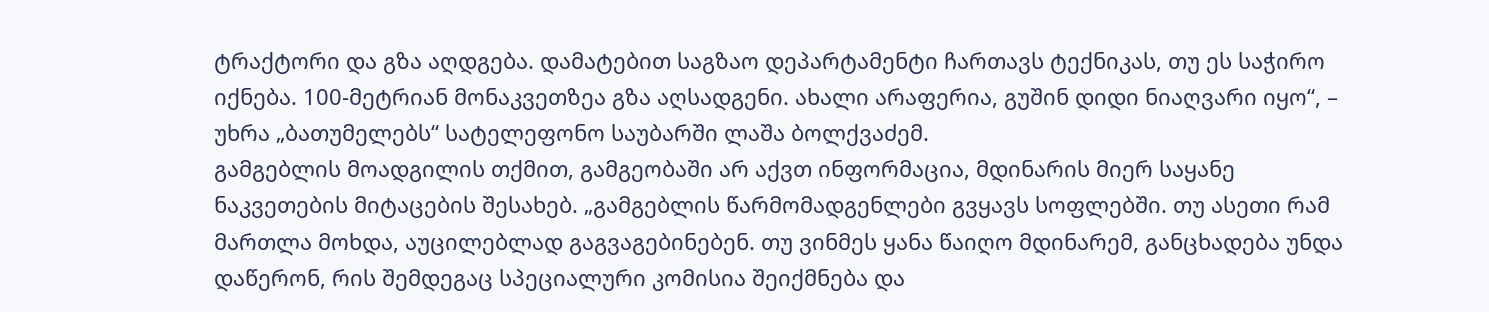ტრაქტორი და გზა აღდგება. დამატებით საგზაო დეპარტამენტი ჩართავს ტექნიკას, თუ ეს საჭირო იქნება. 100-მეტრიან მონაკვეთზეა გზა აღსადგენი. ახალი არაფერია, გუშინ დიდი ნიაღვარი იყო“, – უხრა „ბათუმელებს“ სატელეფონო საუბარში ლაშა ბოლქვაძემ.
გამგებლის მოადგილის თქმით, გამგეობაში არ აქვთ ინფორმაცია, მდინარის მიერ საყანე ნაკვეთების მიტაცების შესახებ. „გამგებლის წარმომადგენლები გვყავს სოფლებში. თუ ასეთი რამ მართლა მოხდა, აუცილებლად გაგვაგებინებენ. თუ ვინმეს ყანა წაიღო მდინარემ, განცხადება უნდა დაწერონ, რის შემდეგაც სპეციალური კომისია შეიქმნება და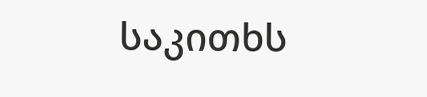საკითხს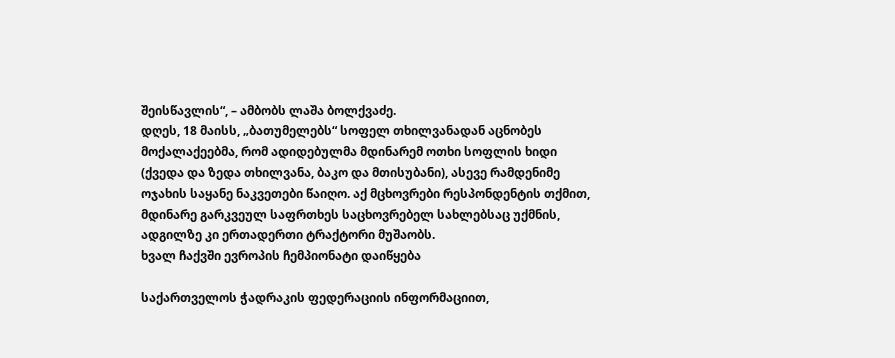შეისწავლის“, – ამბობს ლაშა ბოლქვაძე.
დღეს, 18 მაისს, „ბათუმელებს“ სოფელ თხილვანადან აცნობეს მოქალაქეებმა, რომ ადიდებულმა მდინარემ ოთხი სოფლის ხიდი (ქვედა და ზედა თხილვანა, ბაკო და მთისუბანი), ასევე რამდენიმე ოჯახის საყანე ნაკვეთები წაიღო. აქ მცხოვრები რესპონდენტის თქმით, მდინარე გარკვეულ საფრთხეს საცხოვრებელ სახლებსაც უქმნის, ადგილზე კი ერთადერთი ტრაქტორი მუშაობს.
ხვალ ჩაქვში ევროპის ჩემპიონატი დაიწყება

საქართველოს ჭადრაკის ფედერაციის ინფორმაციით,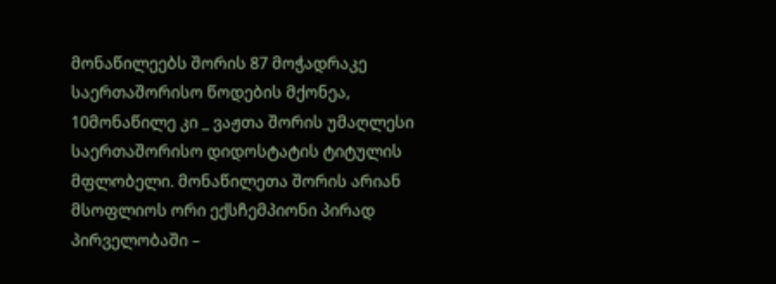მონაწილეებს შორის 87 მოჭადრაკე საერთაშორისო წოდების მქონეა, 10მონაწილე კი _ ვაჟთა შორის უმაღლესი საერთაშორისო დიდოსტატის ტიტულის მფლობელი. მონაწილეთა შორის არიან მსოფლიოს ორი ექსჩემპიონი პირად პირველობაში –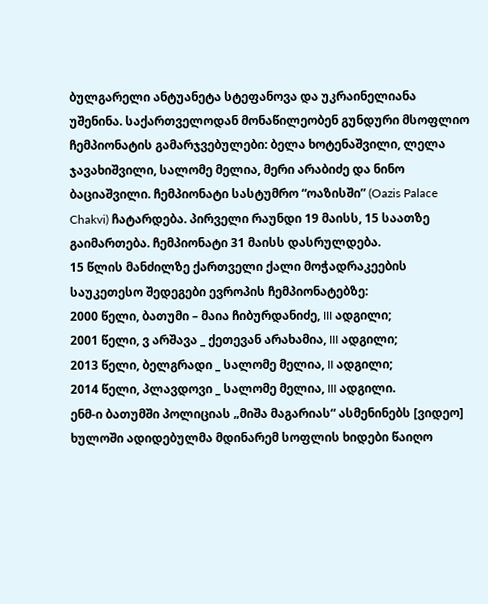ბულგარელი ანტუანეტა სტეფანოვა და უკრაინელიანა უშენინა. საქართველოდან მონაწილეობენ გუნდური მსოფლიო ჩემპიონატის გამარჯვებულები: ბელა ხოტენაშვილი, ლელა ჯავახიშვილი, სალომე მელია, მერი არაბიძე და ნინო ბაციაშვილი. ჩემპიონატი სასტუმრო “ოაზისში” (Oazis Palace Chakvi) ჩატარდება. პირველი რაუნდი 19 მაისს, 15 საათზე გაიმართება. ჩემპიონატი 31 მაისს დასრულდება.
15 წლის მანძილზე ქართველი ქალი მოჭადრაკეების საუკეთესო შედეგები ევროპის ჩემპიონატებზე:
2000 წელი, ბათუმი – მაია ჩიბურდანიძე, III ადგილი;
2001 წელი, ვ არშავა _ ქეთევან არახამია, III ადგილი;
2013 წელი, ბელგრადი _ სალომე მელია, II ადგილი;
2014 წელი, პლავდოვი _ სალომე მელია, III ადგილი.
ენმ-ი ბათუმში პოლიციას „მიშა მაგარიას“ ასმენინებს [ვიდეო]
ხულოში ადიდებულმა მდინარემ სოფლის ხიდები წაიღო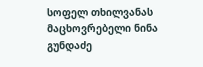სოფელ თხილვანას მაცხოვრებელი ნინა გუნდაძე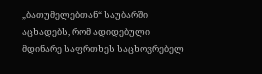„ბათუმელებთან“ საუბარში აცხადებს, რომ ადიდებული მდინარე საფრთხეს საცხოვრებელ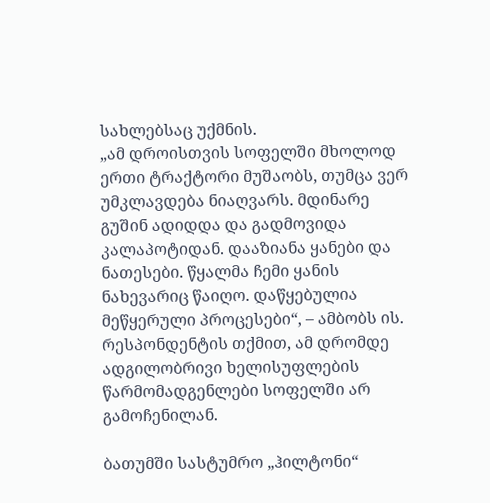სახლებსაც უქმნის.
„ამ დროისთვის სოფელში მხოლოდ ერთი ტრაქტორი მუშაობს, თუმცა ვერ უმკლავდება ნიაღვარს. მდინარე გუშინ ადიდდა და გადმოვიდა კალაპოტიდან. დააზიანა ყანები და ნათესები. წყალმა ჩემი ყანის ნახევარიც წაიღო. დაწყებულია მეწყერული პროცესები“, – ამბობს ის.
რესპონდენტის თქმით, ამ დრომდე ადგილობრივი ხელისუფლების წარმომადგენლები სოფელში არ გამოჩენილან.

ბათუმში სასტუმრო „ჰილტონი“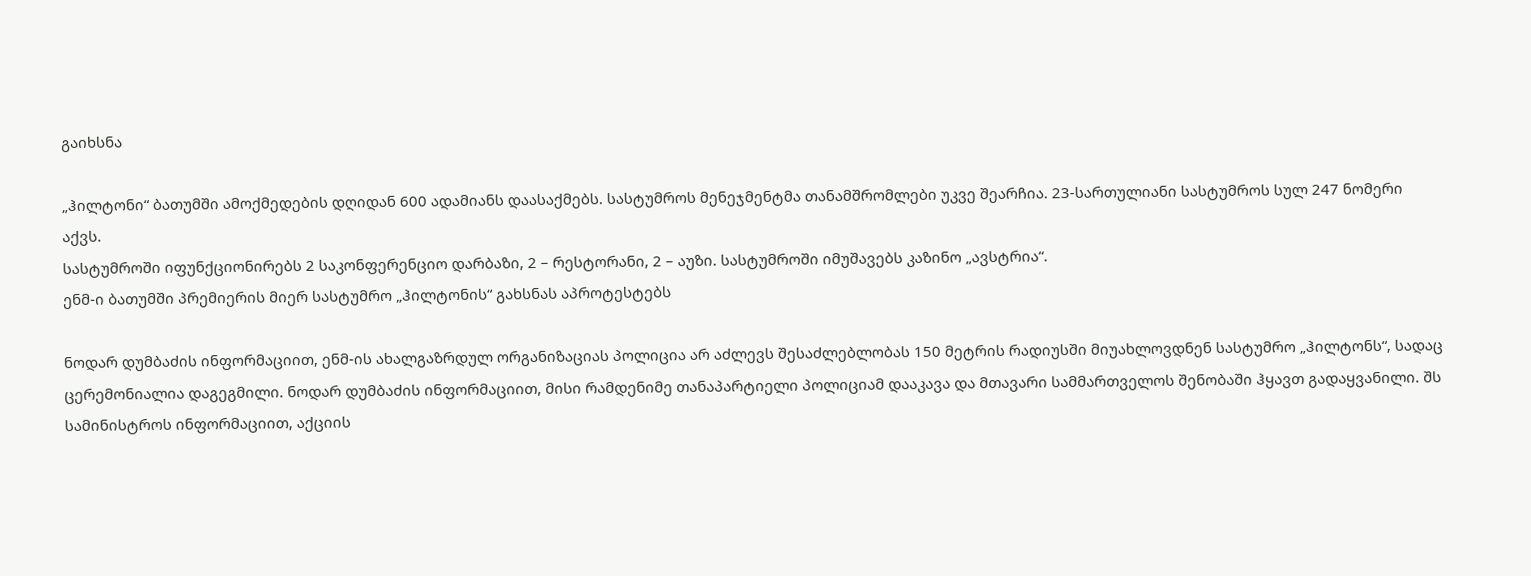გაიხსნა

„ჰილტონი“ ბათუმში ამოქმედების დღიდან 600 ადამიანს დაასაქმებს. სასტუმროს მენეჯმენტმა თანამშრომლები უკვე შეარჩია. 23-სართულიანი სასტუმროს სულ 247 ნომერი აქვს.
სასტუმროში იფუნქციონირებს 2 საკონფერენციო დარბაზი, 2 – რესტორანი, 2 – აუზი. სასტუმროში იმუშავებს კაზინო „ავსტრია“.
ენმ-ი ბათუმში პრემიერის მიერ სასტუმრო „ჰილტონის“ გახსნას აპროტესტებს

ნოდარ დუმბაძის ინფორმაციით, ენმ-ის ახალგაზრდულ ორგანიზაციას პოლიცია არ აძლევს შესაძლებლობას 150 მეტრის რადიუსში მიუახლოვდნენ სასტუმრო „ჰილტონს“, სადაც ცერემონიალია დაგეგმილი. ნოდარ დუმბაძის ინფორმაციით, მისი რამდენიმე თანაპარტიელი პოლიციამ დააკავა და მთავარი სამმართველოს შენობაში ჰყავთ გადაყვანილი. შს სამინისტროს ინფორმაციით, აქციის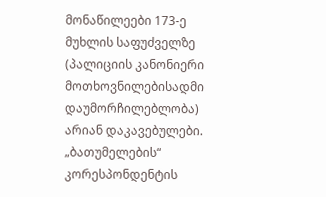მონაწილეები 173-ე მუხლის საფუძველზე (პალიციის კანონიერი მოთხოვნილებისადმი დაუმორჩილებლობა) არიან დაკავებულები.
„ბათუმელების“ კორესპონდენტის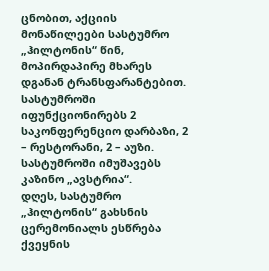ცნობით, აქციის მონაწილეები სასტუმრო „ჰილტონის“ წინ, მოპირდაპირე მხარეს დგანან ტრანსფარანტებით.
სასტუმროში იფუნქციონირებს 2 საკონფერენციო დარბაზი, 2 – რესტორანი, 2 – აუზი. სასტუმროში იმუშავებს კაზინო „ავსტრია“.
დღეს, სასტუმრო „ჰილტონის“ გახსნის ცერემონიალს ესწრება ქვეყნის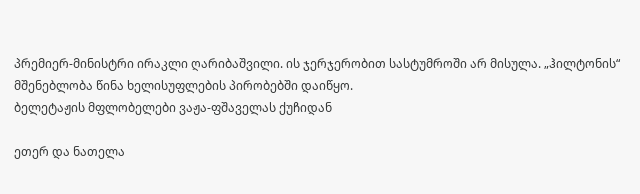პრემიერ-მინისტრი ირაკლი ღარიბაშვილი. ის ჯერჯერობით სასტუმროში არ მისულა. „ჰილტონის“ მშენებლობა წინა ხელისუფლების პირობებში დაიწყო.
ბელეტაჟის მფლობელები ვაჟა-ფშაველას ქუჩიდან

ეთერ და ნათელა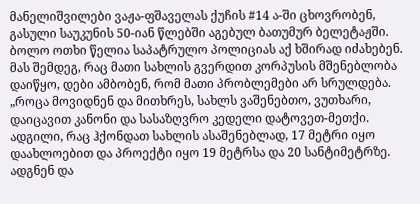მანელიშვილები ვაჟა-ფშაველას ქუჩის #14 ა-ში ცხოვრობენ, გასული საუკუნის 50-იან წლებში აგებულ ბათუმურ ბელეტაჟში. ბოლო ოთხი წელია საპატრულო პოლიციას აქ ხშირად იძახებენ. მას შემდეგ, რაც მათი სახლის გვერდით კორპუსის მშენებლობა დაიწყო, დები ამბობენ, რომ მათი პრობლემები არ სრულდება.
„როცა მოვიდნენ და მითხრეს, სახლს ვაშენებთო, ვუთხარი, დაიცავით კანონი და სასაზღვრო კედელი დატოვეთ-მეთქი. ადგილი, რაც ჰქონდათ სახლის ასაშენებლად, 17 მეტრი იყო დაახლოებით და პროექტი იყო 19 მეტრსა და 20 სანტიმეტრზე. ადგნენ და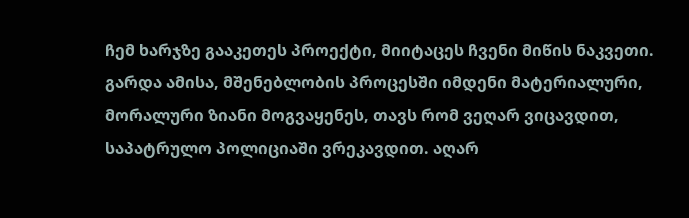ჩემ ხარჯზე გააკეთეს პროექტი, მიიტაცეს ჩვენი მიწის ნაკვეთი. გარდა ამისა, მშენებლობის პროცესში იმდენი მატერიალური, მორალური ზიანი მოგვაყენეს, თავს რომ ვეღარ ვიცავდით, საპატრულო პოლიციაში ვრეკავდით. აღარ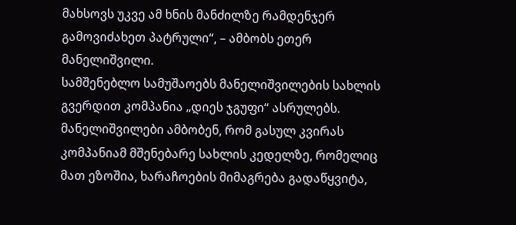მახსოვს უკვე ამ ხნის მანძილზე რამდენჯერ გამოვიძახეთ პატრული“, – ამბობს ეთერ მანელიშვილი.
სამშენებლო სამუშაოებს მანელიშვილების სახლის გვერდით კომპანია „დიეს ჯგუფი“ ასრულებს. მანელიშვილები ამბობენ, რომ გასულ კვირას კომპანიამ მშენებარე სახლის კედელზე, რომელიც მათ ეზოშია, ხარაჩოების მიმაგრება გადაწყვიტა,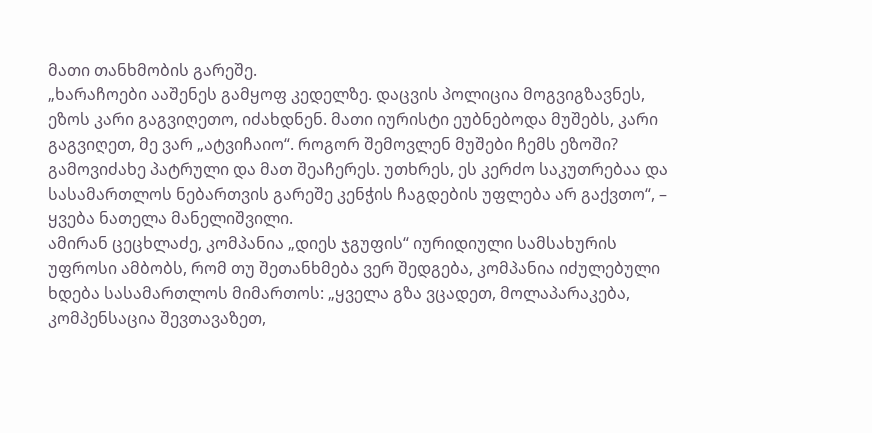მათი თანხმობის გარეშე.
„ხარაჩოები ააშენეს გამყოფ კედელზე. დაცვის პოლიცია მოგვიგზავნეს, ეზოს კარი გაგვიღეთო, იძახდნენ. მათი იურისტი ეუბნებოდა მუშებს, კარი გაგვიღეთ, მე ვარ „ატვიჩაიო“. როგორ შემოვლენ მუშები ჩემს ეზოში? გამოვიძახე პატრული და მათ შეაჩერეს. უთხრეს, ეს კერძო საკუთრებაა და სასამართლოს ნებართვის გარეშე კენჭის ჩაგდების უფლება არ გაქვთო“, – ყვება ნათელა მანელიშვილი.
ამირან ცეცხლაძე, კომპანია „დიეს ჯგუფის“ იურიდიული სამსახურის უფროსი ამბობს, რომ თუ შეთანხმება ვერ შედგება, კომპანია იძულებული ხდება სასამართლოს მიმართოს: „ყველა გზა ვცადეთ, მოლაპარაკება, კომპენსაცია შევთავაზეთ,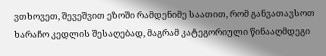ვთხოვეთ, შევეშვით ეზოში რამდენიმე საათით, რომ განვათავსოთ ხარაჩო კედლის შესაღებად, მაგრამ კატეგორიული წინააღმდეგი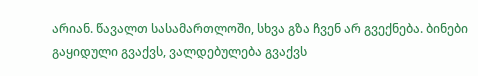არიან. წავალთ სასამართლოში, სხვა გზა ჩვენ არ გვექნება. ბინები გაყიდული გვაქვს, ვალდებულება გვაქვს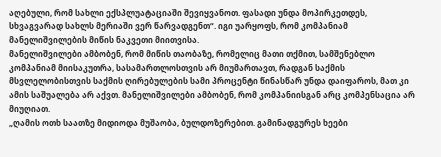აღებული, რომ სახლი ექსპლუატაციაში შევიყვანოთ. ფასადი უნდა მოპირკეთდეს, სხვაგვარად სახლს მერიაში ვერ წარვადგენთ“. იგი უარყოფს, რომ კომპანიამ მანელიშვილების მიწის ნაკვეთი მიითვისა.
მანელიშვილები ამბობენ, რომ მიწის თაობაზე, რომელიც მათი თქმით, სამშენებლო კომპანიამ მიისაკუთრა, სასამართლოსთვის არ მიუმართავთ, რადგან საქმის მსვლელობისთვის საქმის ღირებულების სამი პროცენტი წინასწარ უნდა დაიფაროს, მათ კი ამის საშუალება არ აქვთ. მანელიშვილები ამბობენ, რომ კომპანიისგან არც კომპენსაცია არ მიუღიათ.
„ღამის ოთხ საათზე მიდიოდა მუშაობა, ბულდოზერებით. გამინადგურეს ხეები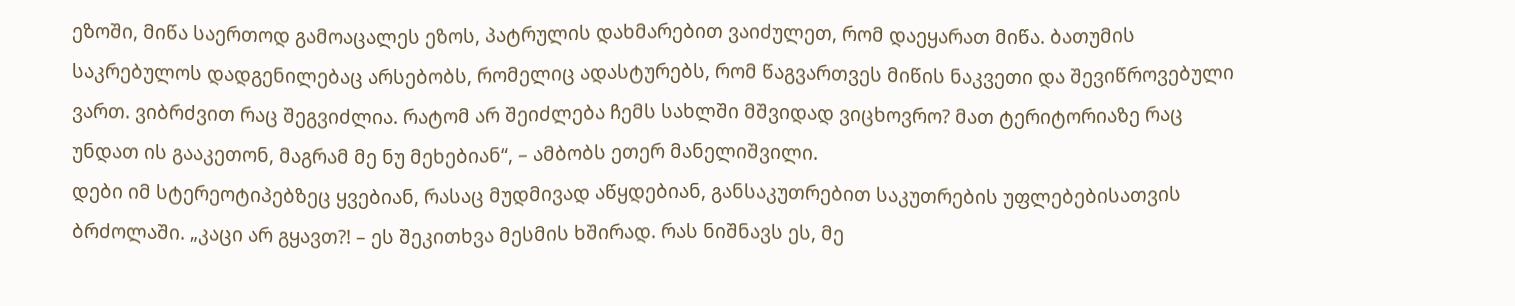ეზოში, მიწა საერთოდ გამოაცალეს ეზოს, პატრულის დახმარებით ვაიძულეთ, რომ დაეყარათ მიწა. ბათუმის საკრებულოს დადგენილებაც არსებობს, რომელიც ადასტურებს, რომ წაგვართვეს მიწის ნაკვეთი და შევიწროვებული ვართ. ვიბრძვით რაც შეგვიძლია. რატომ არ შეიძლება ჩემს სახლში მშვიდად ვიცხოვრო? მათ ტერიტორიაზე რაც უნდათ ის გააკეთონ, მაგრამ მე ნუ მეხებიან“, – ამბობს ეთერ მანელიშვილი.
დები იმ სტერეოტიპებზეც ყვებიან, რასაც მუდმივად აწყდებიან, განსაკუთრებით საკუთრების უფლებებისათვის ბრძოლაში. „კაცი არ გყავთ?! – ეს შეკითხვა მესმის ხშირად. რას ნიშნავს ეს, მე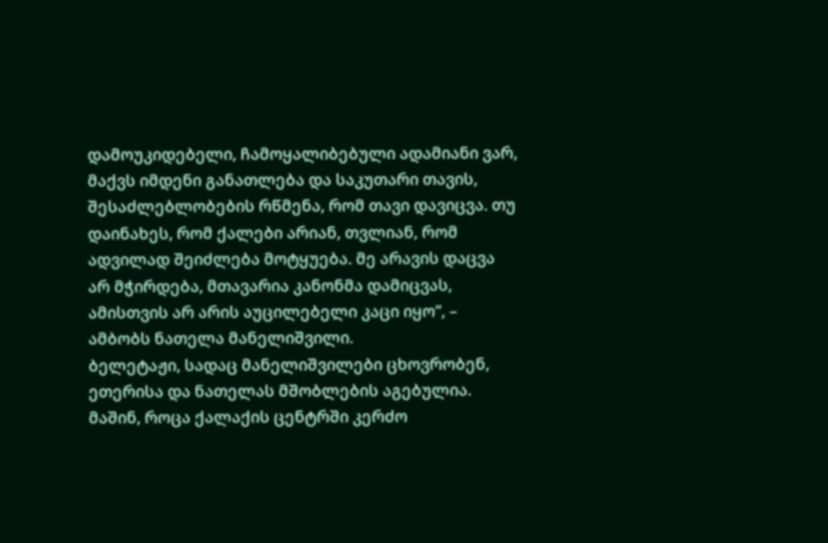დამოუკიდებელი, ჩამოყალიბებული ადამიანი ვარ, მაქვს იმდენი განათლება და საკუთარი თავის, შესაძლებლობების რწმენა, რომ თავი დავიცვა. თუ დაინახეს, რომ ქალები არიან, თვლიან, რომ ადვილად შეიძლება მოტყუება. მე არავის დაცვა არ მჭირდება, მთავარია კანონმა დამიცვას, ამისთვის არ არის აუცილებელი კაცი იყო“, – ამბობს ნათელა მანელიშვილი.
ბელეტაჟი, სადაც მანელიშვილები ცხოვრობენ, ეთერისა და ნათელას მშობლების აგებულია. მაშინ, როცა ქალაქის ცენტრში კერძო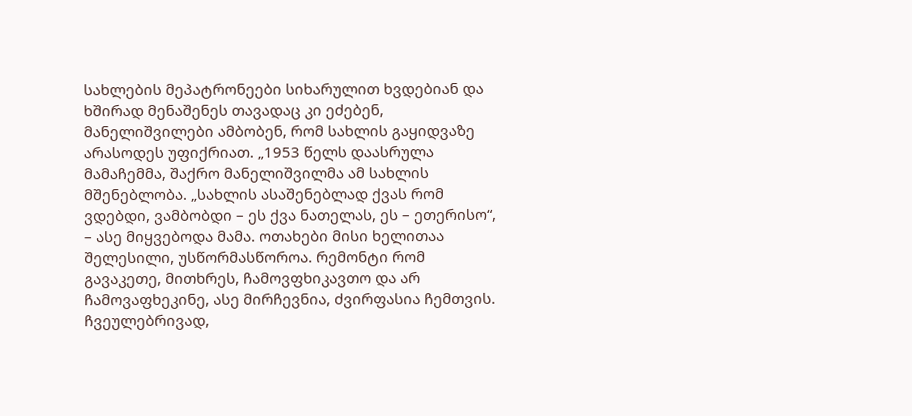სახლების მეპატრონეები სიხარულით ხვდებიან და ხშირად მენაშენეს თავადაც კი ეძებენ, მანელიშვილები ამბობენ, რომ სახლის გაყიდვაზე არასოდეს უფიქრიათ. „1953 წელს დაასრულა მამაჩემმა, შაქრო მანელიშვილმა ამ სახლის მშენებლობა. „სახლის ასაშენებლად ქვას რომ ვდებდი, ვამბობდი – ეს ქვა ნათელას, ეს – ეთერისო“, – ასე მიყვებოდა მამა. ოთახები მისი ხელითაა შელესილი, უსწორმასწოროა. რემონტი რომ გავაკეთე, მითხრეს, ჩამოვფხიკავთო და არ ჩამოვაფხეკინე, ასე მირჩევნია, ძვირფასია ჩემთვის. ჩვეულებრივად,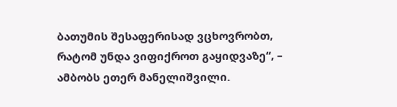ბათუმის შესაფერისად ვცხოვრობთ, რატომ უნდა ვიფიქროთ გაყიდვაზე“, – ამბობს ეთერ მანელიშვილი.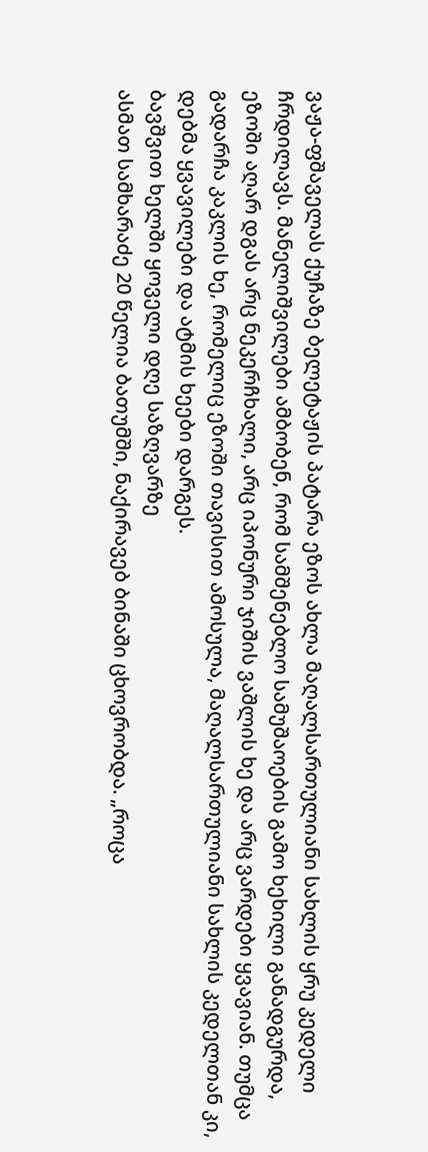ვაჟა-ფშაველას ქუჩაზე ბელეტაჟის პატარა ეზოს ახლა მაღალსართულიანი სახლის ყრუ კედელი ჩრდილავს. მანელიშვილები ამბობენ, რომ სამშენებლო სამუშაოების გამო ხეხილი განადგურდა, ეზოში აღარ დგას არც ნეკერჩხალი, არც იპონური ჯიშის ვაშლის ხე და არც ვარდები ყვავიან. თუმცა გადარჩა კაკლის ხე, რომელიც ეზოში თავისით ამოსულა, მაღალსართულიანი სახლის კედელთან კი, დებმა ყვავილები და ატმის ხეები დარგეს.
ბავშვით ხელში ყოველი დღე საზღვარზე
ასმათ სამხარაძე 20 წელია ბათუმში, ნაქირავებ ბინაში ცხოვრობდა. „როცა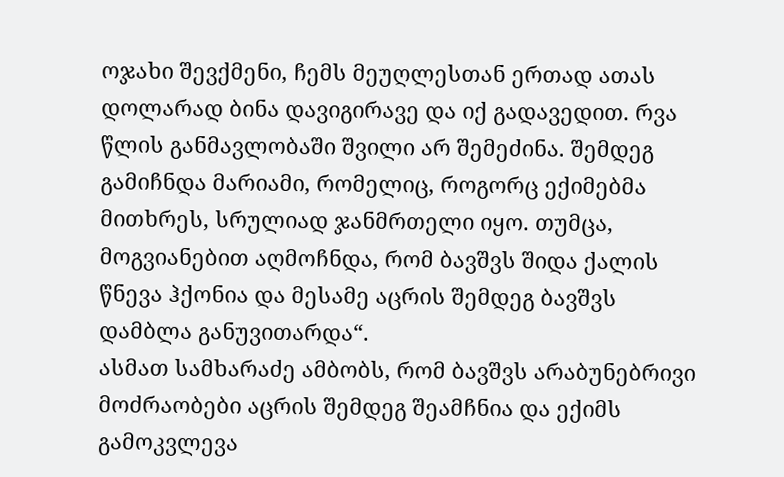ოჯახი შევქმენი, ჩემს მეუღლესთან ერთად ათას დოლარად ბინა დავიგირავე და იქ გადავედით. რვა წლის განმავლობაში შვილი არ შემეძინა. შემდეგ გამიჩნდა მარიამი, რომელიც, როგორც ექიმებმა მითხრეს, სრულიად ჯანმრთელი იყო. თუმცა, მოგვიანებით აღმოჩნდა, რომ ბავშვს შიდა ქალის წნევა ჰქონია და მესამე აცრის შემდეგ ბავშვს დამბლა განუვითარდა“.
ასმათ სამხარაძე ამბობს, რომ ბავშვს არაბუნებრივი მოძრაობები აცრის შემდეგ შეამჩნია და ექიმს გამოკვლევა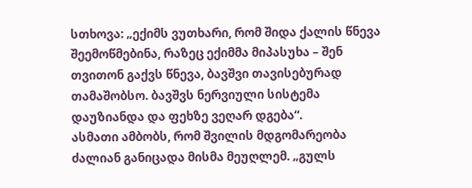სთხოვა: „ექიმს ვუთხარი, რომ შიდა ქალის წნევა შეემოწმებინა, რაზეც ექიმმა მიპასუხა – შენ თვითონ გაქვს წნევა, ბავშვი თავისებურად თამაშობსო. ბავშვს ნერვიული სისტემა დაუზიანდა და ფეხზე ვეღარ დგება“.
ასმათი ამბობს, რომ შვილის მდგომარეობა ძალიან განიცადა მისმა მეუღლემ. „გულს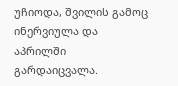უჩიოდა, შვილის გამოც ინერვიულა და აპრილში გარდაიცვალა.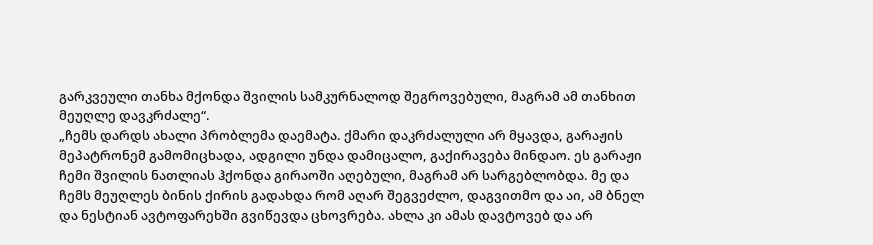გარკვეული თანხა მქონდა შვილის სამკურნალოდ შეგროვებული, მაგრამ ამ თანხით მეუღლე დავკრძალე“.
„ჩემს დარდს ახალი პრობლემა დაემატა. ქმარი დაკრძალული არ მყავდა, გარაჟის მეპატრონემ გამომიცხადა, ადგილი უნდა დამიცალო, გაქირავება მინდაო. ეს გარაჟი ჩემი შვილის ნათლიას ჰქონდა გირაოში აღებული, მაგრამ არ სარგებლობდა. მე და ჩემს მეუღლეს ბინის ქირის გადახდა რომ აღარ შეგვეძლო, დაგვითმო და აი, ამ ბნელ და ნესტიან ავტოფარეხში გვიწევდა ცხოვრება. ახლა კი ამას დავტოვებ და არ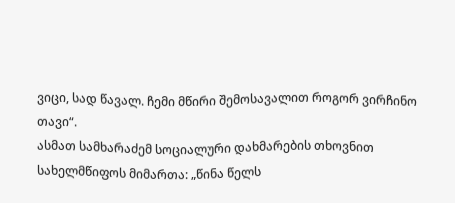ვიცი, სად წავალ. ჩემი მწირი შემოსავალით როგორ ვირჩინო თავი“.
ასმათ სამხარაძემ სოციალური დახმარების თხოვნით სახელმწიფოს მიმართა: „წინა წელს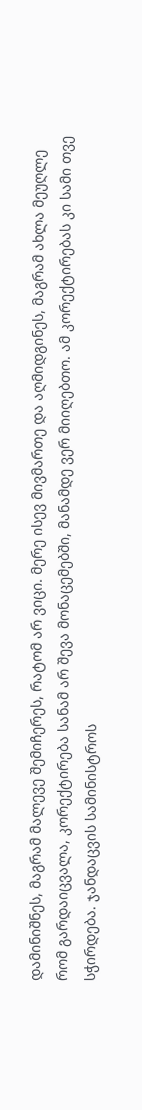დამინიშნეს, მაგრამ მალევე შემიჩერეს, რატომ არ ვიცი. მერე ისევ მივმართე და აღმიდგინეს, მაგრამ ახლა მეუღლე რომ გარდაიცვალა, კორექტირება სანამ არ შევა მონაცემებში, მანამდე ვერ მიიღებთო. ამ კორექტირებას კი სამი თვე სჭირდება. ჯანდაცვის სამინისტროს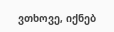ვთხოვე, იქნებ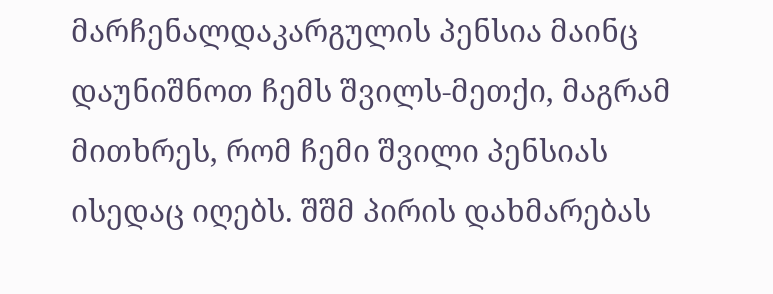მარჩენალდაკარგულის პენსია მაინც დაუნიშნოთ ჩემს შვილს-მეთქი, მაგრამ მითხრეს, რომ ჩემი შვილი პენსიას ისედაც იღებს. შშმ პირის დახმარებას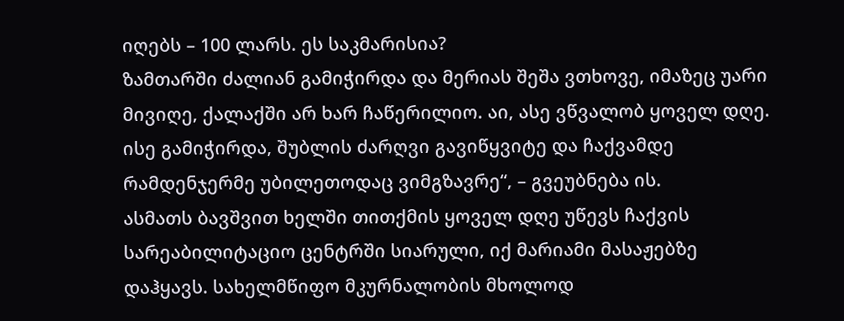იღებს – 100 ლარს. ეს საკმარისია?
ზამთარში ძალიან გამიჭირდა და მერიას შეშა ვთხოვე, იმაზეც უარი მივიღე, ქალაქში არ ხარ ჩაწერილიო. აი, ასე ვწვალობ ყოველ დღე. ისე გამიჭირდა, შუბლის ძარღვი გავიწყვიტე და ჩაქვამდე რამდენჯერმე უბილეთოდაც ვიმგზავრე“, – გვეუბნება ის.
ასმათს ბავშვით ხელში თითქმის ყოველ დღე უწევს ჩაქვის სარეაბილიტაციო ცენტრში სიარული, იქ მარიამი მასაჟებზე დაჰყავს. სახელმწიფო მკურნალობის მხოლოდ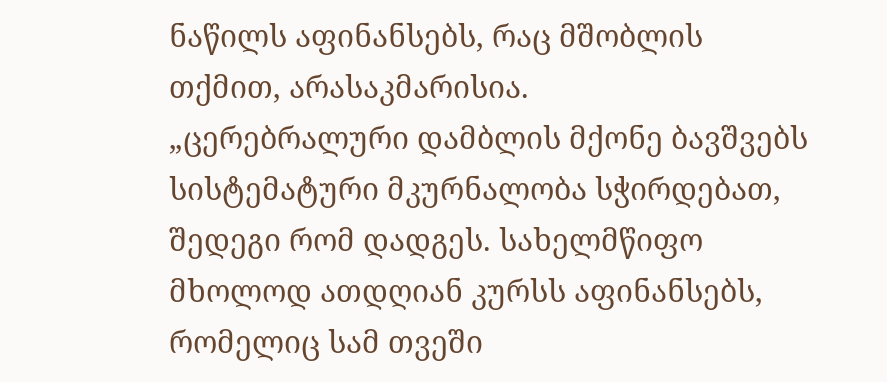ნაწილს აფინანსებს, რაც მშობლის თქმით, არასაკმარისია.
„ცერებრალური დამბლის მქონე ბავშვებს სისტემატური მკურნალობა სჭირდებათ, შედეგი რომ დადგეს. სახელმწიფო მხოლოდ ათდღიან კურსს აფინანსებს, რომელიც სამ თვეში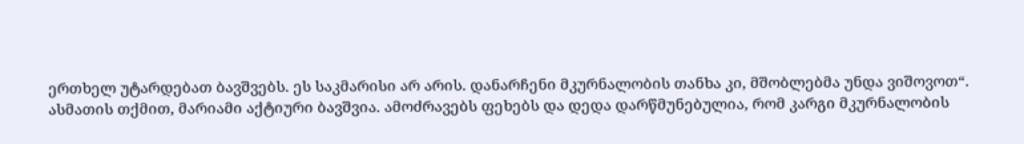ერთხელ უტარდებათ ბავშვებს. ეს საკმარისი არ არის. დანარჩენი მკურნალობის თანხა კი, მშობლებმა უნდა ვიშოვოთ“.
ასმათის თქმით, მარიამი აქტიური ბავშვია. ამოძრავებს ფეხებს და დედა დარწმუნებულია, რომ კარგი მკურნალობის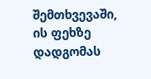შემთხვევაში, ის ფეხზე დადგომას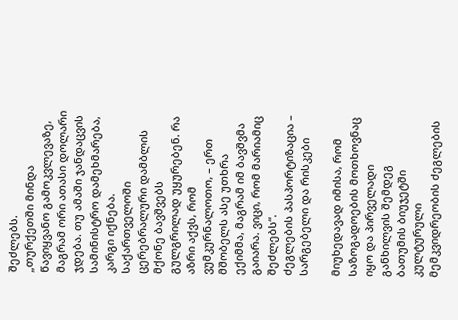შეძლებს.
„თურქეთში მინდა წავიყვანო გამოკვლევაზე, მაგრამ ორი ათასი დოლარი ჯდება. თუ ამაში ჯანდაცვის სამინისტრო დამეხმარება, კარგი იქნება. საქართველოში ცერებრალური დამბლის მქონე ბავშვებს გულგრილად უყურებენ. რა აზრი აქვს, რომ ვუმკურნალოთო, – ერთ მშობელს ასე უთხრა ექიმმა, მაგრამ იმ ბავშვმა გაიარა. ვიცი, რომ მარიამიც შეძლებს“.
ძეგლების პასპორტიზაცია – სარგებელი და რისკები

მიუხედავად იმისა, რომ საზოგადოების მოთხოვნაც იყო და პირველადი განხილვის შემდეგ ბათუმის ბიუჯეტში კულტურული მემკვიდრეობის ძეგლების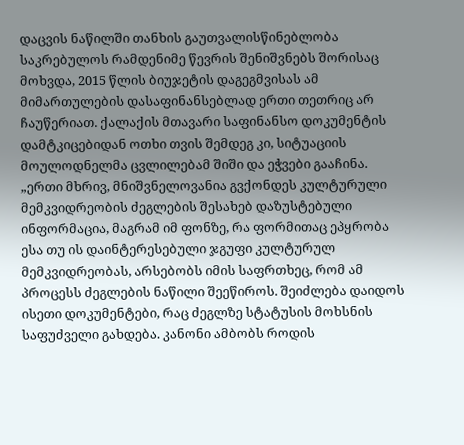დაცვის ნაწილში თანხის გაუთვალისწინებლობა საკრებულოს რამდენიმე წევრის შენიშვნებს შორისაც მოხვდა, 2015 წლის ბიუჯეტის დაგეგმვისას ამ მიმართულების დასაფინანსებლად ერთი თეთრიც არ ჩაუწერიათ. ქალაქის მთავარი საფინანსო დოკუმენტის დამტკიცებიდან ოთხი თვის შემდეგ კი, სიტუაციის მოულოდნელმა ცვლილებამ შიში და ეჭვები გააჩინა.
„ერთი მხრივ, მნიშვნელოვანია გვქონდეს კულტურული მემკვიდრეობის ძეგლების შესახებ დაზუსტებული ინფორმაცია, მაგრამ იმ ფონზე, რა ფორმითაც ეპყრობა ესა თუ ის დაინტერესებული ჯგუფი კულტურულ მემკვიდრეობას, არსებობს იმის საფრთხეც, რომ ამ პროცესს ძეგლების ნაწილი შეეწიროს. შეიძლება დაიდოს ისეთი დოკუმენტები, რაც ძეგლზე სტატუსის მოხსნის საფუძველი გახდება. კანონი ამბობს როდის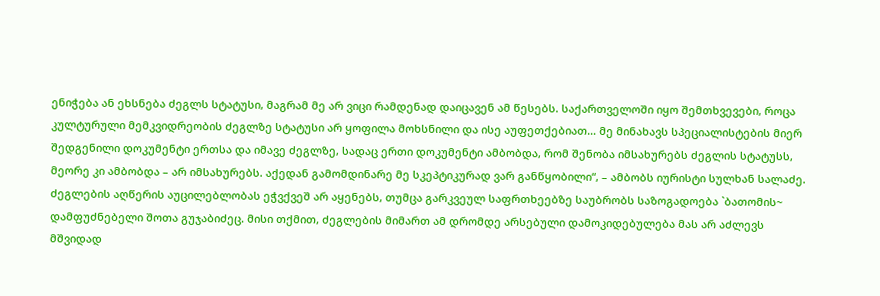ენიჭება ან ეხსნება ძეგლს სტატუსი, მაგრამ მე არ ვიცი რამდენად დაიცავენ ამ წესებს. საქართველოში იყო შემთხვევები, როცა კულტურული მემკვიდრეობის ძეგლზე სტატუსი არ ყოფილა მოხსნილი და ისე აუფეთქებიათ… მე მინახავს სპეციალისტების მიერ შედგენილი დოკუმენტი ერთსა და იმავე ძეგლზე, სადაც ერთი დოკუმენტი ამბობდა, რომ შენობა იმსახურებს ძეგლის სტატუსს, მეორე კი ამბობდა – არ იმსახურებს. აქედან გამომდინარე მე სკეპტიკურად ვარ განწყობილი“, – ამბობს იურისტი სულხან სალაძე.
ძეგლების აღწერის აუცილებლობას ეჭვქვეშ არ აყენებს, თუმცა გარკვეულ საფრთხეებზე საუბრობს საზოგადოება `ბათომის~ დამფუძნებელი შოთა გუჯაბიძეც. მისი თქმით, ძეგლების მიმართ ამ დრომდე არსებული დამოკიდებულება მას არ აძლევს მშვიდად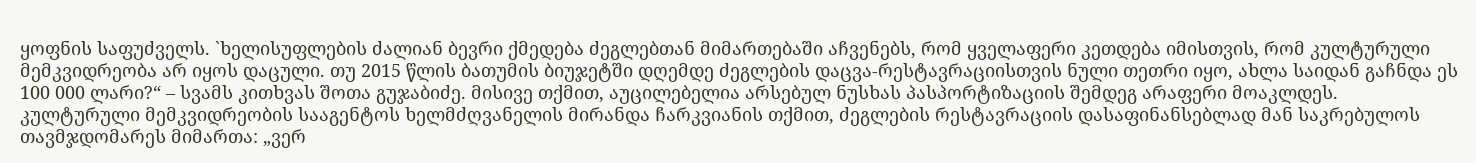ყოფნის საფუძველს. `ხელისუფლების ძალიან ბევრი ქმედება ძეგლებთან მიმართებაში აჩვენებს, რომ ყველაფერი კეთდება იმისთვის, რომ კულტურული მემკვიდრეობა არ იყოს დაცული. თუ 2015 წლის ბათუმის ბიუჯეტში დღემდე ძეგლების დაცვა-რესტავრაციისთვის ნული თეთრი იყო, ახლა საიდან გაჩნდა ეს 100 000 ლარი?“ – სვამს კითხვას შოთა გუჯაბიძე. მისივე თქმით, აუცილებელია არსებულ ნუსხას პასპორტიზაციის შემდეგ არაფერი მოაკლდეს.
კულტურული მემკვიდრეობის სააგენტოს ხელმძღვანელის მირანდა ჩარკვიანის თქმით, ძეგლების რესტავრაციის დასაფინანსებლად მან საკრებულოს თავმჯდომარეს მიმართა: „ვერ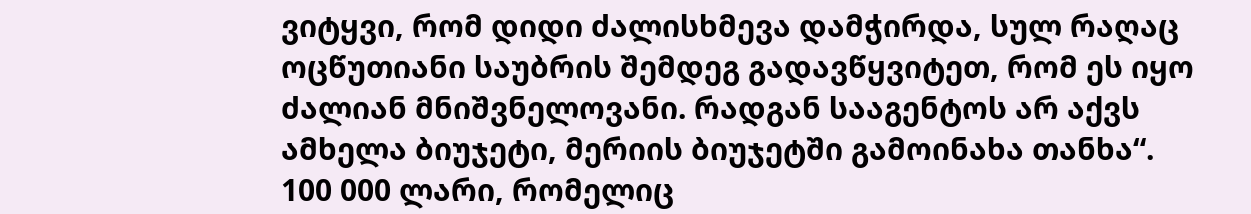ვიტყვი, რომ დიდი ძალისხმევა დამჭირდა, სულ რაღაც ოცწუთიანი საუბრის შემდეგ გადავწყვიტეთ, რომ ეს იყო ძალიან მნიშვნელოვანი. რადგან სააგენტოს არ აქვს ამხელა ბიუჯეტი, მერიის ბიუჯეტში გამოინახა თანხა“.
100 000 ლარი, რომელიც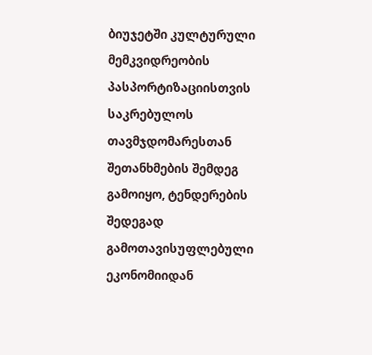ბიუჯეტში კულტურული მემკვიდრეობის პასპორტიზაციისთვის საკრებულოს თავმჯდომარესთან შეთანხმების შემდეგ გამოიყო, ტენდერების შედეგად გამოთავისუფლებული ეკონომიიდან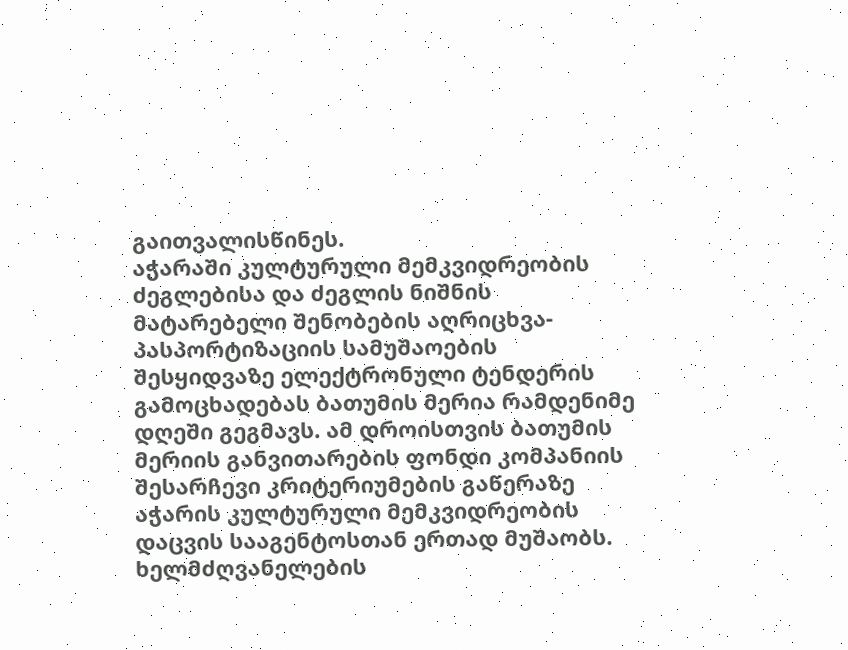გაითვალისწინეს.
აჭარაში კულტურული მემკვიდრეობის ძეგლებისა და ძეგლის ნიშნის მატარებელი შენობების აღრიცხვა-პასპორტიზაციის სამუშაოების შესყიდვაზე ელექტრონული ტენდერის გამოცხადებას ბათუმის მერია რამდენიმე დღეში გეგმავს. ამ დროისთვის ბათუმის მერიის განვითარების ფონდი კომპანიის შესარჩევი კრიტერიუმების გაწერაზე აჭარის კულტურული მემკვიდრეობის დაცვის სააგენტოსთან ერთად მუშაობს. ხელმძღვანელების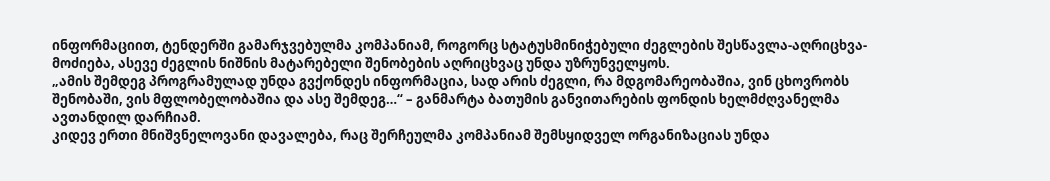ინფორმაციით, ტენდერში გამარჯვებულმა კომპანიამ, როგორც სტატუსმინიჭებული ძეგლების შესწავლა-აღრიცხვა-მოძიება, ასევე ძეგლის ნიშნის მატარებელი შენობების აღრიცხვაც უნდა უზრუნველყოს.
„ამის შემდეგ პროგრამულად უნდა გვქონდეს ინფორმაცია, სად არის ძეგლი, რა მდგომარეობაშია, ვინ ცხოვრობს შენობაში, ვის მფლობელობაშია და ასე შემდეგ…“ – განმარტა ბათუმის განვითარების ფონდის ხელმძღვანელმა ავთანდილ დარჩიამ.
კიდევ ერთი მნიშვნელოვანი დავალება, რაც შერჩეულმა კომპანიამ შემსყიდველ ორგანიზაციას უნდა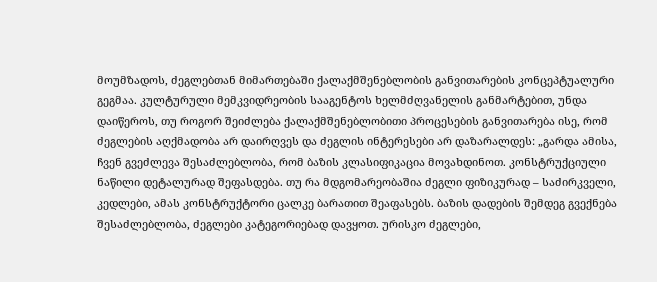მოუმზადოს, ძეგლებთან მიმართებაში ქალაქმშენებლობის განვითარების კონცეპტუალური გეგმაა. კულტურული მემკვიდრეობის სააგენტოს ხელმძღვანელის განმარტებით, უნდა დაიწეროს, თუ როგორ შეიძლება ქალაქმშენებლობითი პროცესების განვითარება ისე, რომ ძეგლების აღქმადობა არ დაირღვეს და ძეგლის ინტერესები არ დაზარალდეს: „გარდა ამისა, ჩვენ გვეძლევა შესაძლებლობა, რომ ბაზის კლასიფიკაცია მოვახდინოთ. კონსტრუქციული ნაწილი დეტალურად შეფასდება. თუ რა მდგომარეობაშია ძეგლი ფიზიკურად – საძირკველი, კედლები, ამას კონსტრუქტორი ცალკე ბარათით შეაფასებს. ბაზის დადების შემდეგ გვექნება შესაძლებლობა, ძეგლები კატეგორიებად დავყოთ. ურისკო ძეგლები,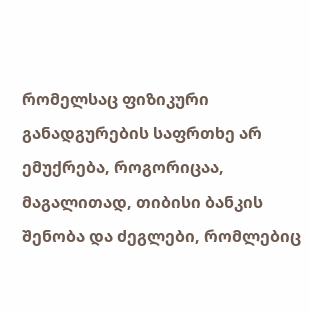რომელსაც ფიზიკური განადგურების საფრთხე არ ემუქრება, როგორიცაა, მაგალითად, თიბისი ბანკის შენობა და ძეგლები, რომლებიც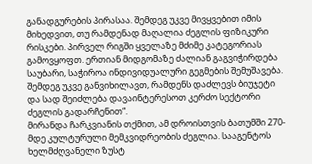განადგურების პირასაა. შემდეგ უკვე მივყვებით იმის მიხედვით, თუ რამდენად მაღალია ძეგლის ფიზიკური რისკები. პირველ რიგში ყველაზე მძიმე კატეგორიას გამოვყოფთ. ერთიან მიდგომაზე ძალიან გაგვიჭირდება საუბარი, საჭიროა ინდივიდუალური გეგმების შემუშავება. შემდეგ უკვე განვიხილავთ, რამდენს დაძლევს ბიუჯეტი და სად შეიძლება დავაინტერესოთ კერძო სექტორი ძეგლის გადარჩენით“.
მირანდა ჩარკვიანის თქმით, ამ დროისთვის ბათუმში 270-მდე კულტურული მემკვიდრეობის ძეგლია. სააგენტოს ხელმძღვანელი ზუსტ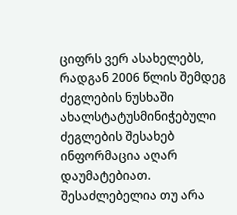ციფრს ვერ ასახელებს, რადგან 2006 წლის შემდეგ ძეგლების ნუსხაში ახალსტატუსმინიჭებული ძეგლების შესახებ ინფორმაცია აღარ დაუმატებიათ.
შესაძლებელია თუ არა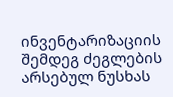ინვენტარიზაციის შემდეგ ძეგლების არსებულ ნუსხას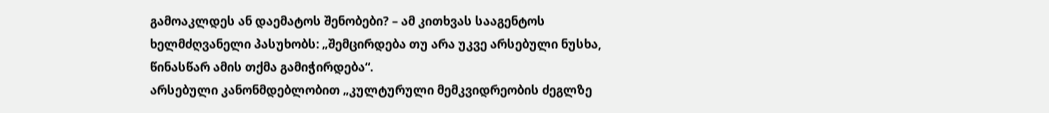გამოაკლდეს ან დაემატოს შენობები? – ამ კითხვას სააგენტოს ხელმძღვანელი პასუხობს: „შემცირდება თუ არა უკვე არსებული ნუსხა, წინასწარ ამის თქმა გამიჭირდება“.
არსებული კანონმდებლობით „კულტურული მემკვიდრეობის ძეგლზე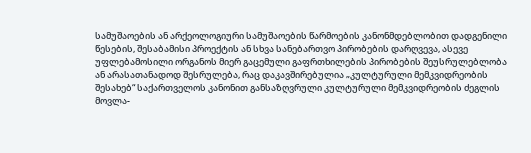სამუშაოების ან არქეოლოგიური სამუშაოების წარმოების კანონმდებლობით დადგენილი წესების, შესაბამისი პროექტის ან სხვა სანებართვო პირობების დარღვევა, ასევე უფლებამოსილი ორგანოს მიერ გაცემული გაფრთხილების პირობების შეუსრულებლობა ან არასათანადოდ შესრულება, რაც დაკავშირებულია „კულტურული მემკვიდრეობის შესახებ“ საქართველოს კანონით განსაზღვრული კულტურული მემკვიდრეობის ძეგლის მოვლა-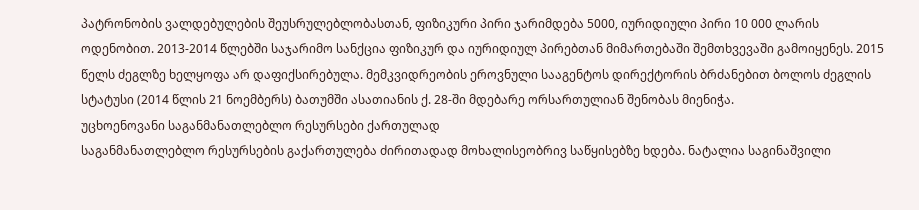პატრონობის ვალდებულების შეუსრულებლობასთან, ფიზიკური პირი ჯარიმდება 5000, იურიდიული პირი 10 000 ლარის ოდენობით. 2013-2014 წლებში საჯარიმო სანქცია ფიზიკურ და იურიდიულ პირებთან მიმართებაში შემთხვევაში გამოიყენეს. 2015 წელს ძეგლზე ხელყოფა არ დაფიქსირებულა. მემკვიდრეობის ეროვნული სააგენტოს დირექტორის ბრძანებით ბოლოს ძეგლის სტატუსი (2014 წლის 21 ნოემბერს) ბათუმში ასათიანის ქ. 28-ში მდებარე ორსართულიან შენობას მიენიჭა.
უცხოენოვანი საგანმანათლებლო რესურსები ქართულად
საგანმანათლებლო რესურსების გაქართულება ძირითადად მოხალისეობრივ საწყისებზე ხდება. ნატალია საგინაშვილი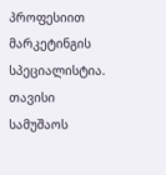პროფესიით მარკეტინგის სპეციალისტია. თავისი სამუშაოს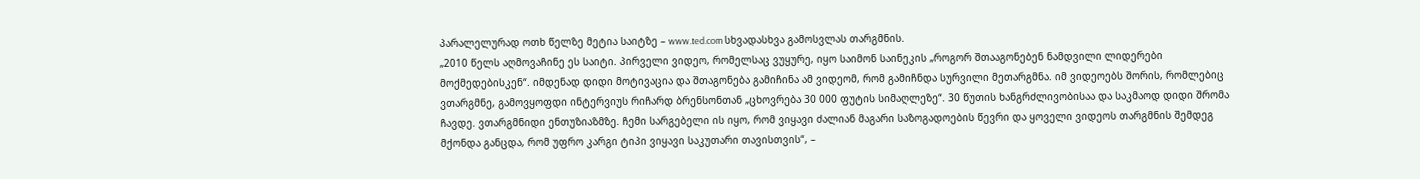პარალელურად ოთხ წელზე მეტია საიტზე – www.ted.com სხვადასხვა გამოსვლას თარგმნის.
„2010 წელს აღმოვაჩინე ეს საიტი. პირველი ვიდეო, რომელსაც ვუყურე, იყო საიმონ საინეკის „როგორ შთააგონებენ ნამდვილი ლიდერები მოქმედებისკენ“. იმდენად დიდი მოტივაცია და შთაგონება გამიჩინა ამ ვიდეომ, რომ გამიჩნდა სურვილი მეთარგმნა. იმ ვიდეოებს შორის, რომლებიც ვთარგმნე, გამოვყოფდი ინტერვიუს რიჩარდ ბრენსონთან „ცხოვრება 30 000 ფუტის სიმაღლეზე“. 30 წუთის ხანგრძლივობისაა და საკმაოდ დიდი შრომა ჩავდე. ვთარგმნიდი ენთუზიაზმზე. ჩემი სარგებელი ის იყო, რომ ვიყავი ძალიან მაგარი საზოგადოების წევრი და ყოველი ვიდეოს თარგმნის შემდეგ მქონდა განცდა, რომ უფრო კარგი ტიპი ვიყავი საკუთარი თავისთვის“, –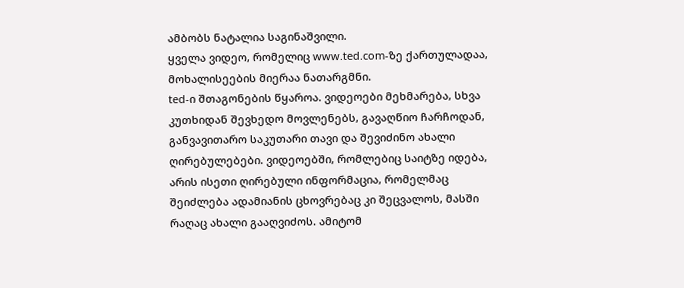ამბობს ნატალია საგინაშვილი.
ყველა ვიდეო, რომელიც www.ted.com-ზე ქართულადაა, მოხალისეების მიერაა ნათარგმნი.
ted-ი შთაგონების წყაროა. ვიდეოები მეხმარება, სხვა კუთხიდან შევხედო მოვლენებს, გავაღწიო ჩარჩოდან, განვავითარო საკუთარი თავი და შევიძინო ახალი ღირებულებები. ვიდეოებში, რომლებიც საიტზე იდება, არის ისეთი ღირებული ინფორმაცია, რომელმაც შეიძლება ადამიანის ცხოვრებაც კი შეცვალოს, მასში რაღაც ახალი გააღვიძოს. ამიტომ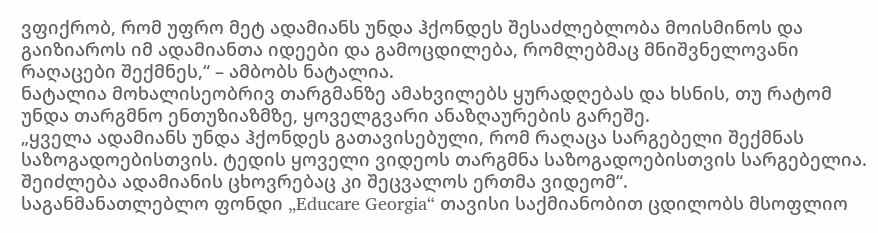ვფიქრობ, რომ უფრო მეტ ადამიანს უნდა ჰქონდეს შესაძლებლობა მოისმინოს და გაიზიაროს იმ ადამიანთა იდეები და გამოცდილება, რომლებმაც მნიშვნელოვანი რაღაცები შექმნეს,“ – ამბობს ნატალია.
ნატალია მოხალისეობრივ თარგმანზე ამახვილებს ყურადღებას და ხსნის, თუ რატომ უნდა თარგმნო ენთუზიაზმზე, ყოველგვარი ანაზღაურების გარეშე.
„ყველა ადამიანს უნდა ჰქონდეს გათავისებული, რომ რაღაცა სარგებელი შექმნას საზოგადოებისთვის. ტედის ყოველი ვიდეოს თარგმნა საზოგადოებისთვის სარგებელია. შეიძლება ადამიანის ცხოვრებაც კი შეცვალოს ერთმა ვიდეომ“.
საგანმანათლებლო ფონდი „Educare Georgia“ თავისი საქმიანობით ცდილობს მსოფლიო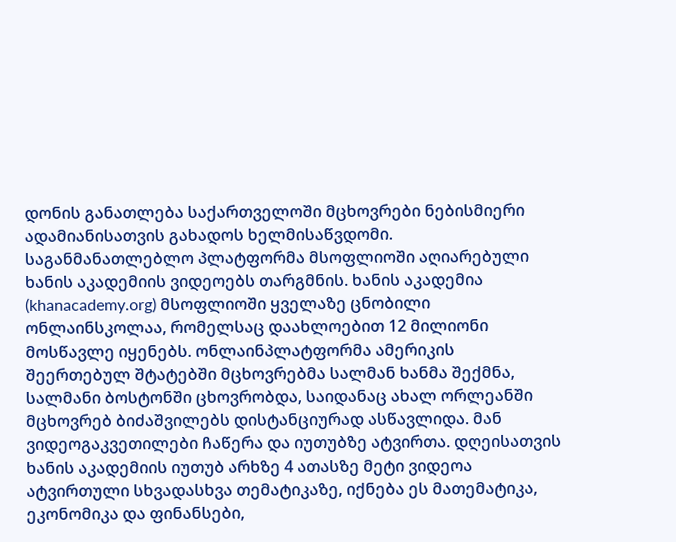დონის განათლება საქართველოში მცხოვრები ნებისმიერი ადამიანისათვის გახადოს ხელმისაწვდომი. საგანმანათლებლო პლატფორმა მსოფლიოში აღიარებული ხანის აკადემიის ვიდეოებს თარგმნის. ხანის აკადემია (khanacademy.org) მსოფლიოში ყველაზე ცნობილი ონლაინსკოლაა, რომელსაც დაახლოებით 12 მილიონი მოსწავლე იყენებს. ონლაინპლატფორმა ამერიკის შეერთებულ შტატებში მცხოვრებმა სალმან ხანმა შექმნა, სალმანი ბოსტონში ცხოვრობდა, საიდანაც ახალ ორლეანში მცხოვრებ ბიძაშვილებს დისტანციურად ასწავლიდა. მან ვიდეოგაკვეთილები ჩაწერა და იუთუბზე ატვირთა. დღეისათვის ხანის აკადემიის იუთუბ არხზე 4 ათასზე მეტი ვიდეოა ატვირთული სხვადასხვა თემატიკაზე, იქნება ეს მათემატიკა, ეკონომიკა და ფინანსები,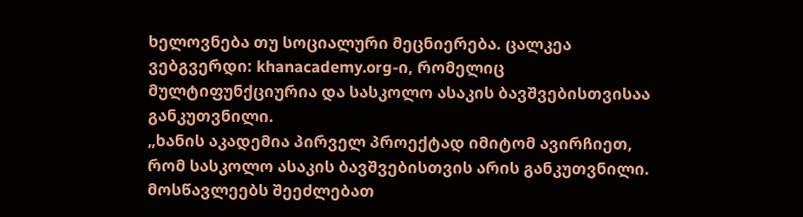ხელოვნება თუ სოციალური მეცნიერება. ცალკეა ვებგვერდი: khanacademy.org-ი, რომელიც მულტიფუნქციურია და სასკოლო ასაკის ბავშვებისთვისაა განკუთვნილი.
„ხანის აკადემია პირველ პროექტად იმიტომ ავირჩიეთ, რომ სასკოლო ასაკის ბავშვებისთვის არის განკუთვნილი. მოსწავლეებს შეეძლებათ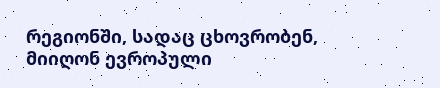რეგიონში, სადაც ცხოვრობენ, მიიღონ ევროპული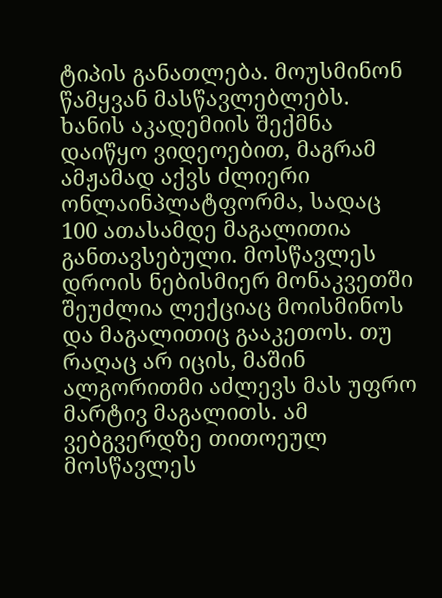ტიპის განათლება. მოუსმინონ წამყვან მასწავლებლებს. ხანის აკადემიის შექმნა დაიწყო ვიდეოებით, მაგრამ ამჟამად აქვს ძლიერი ონლაინპლატფორმა, სადაც 100 ათასამდე მაგალითია განთავსებული. მოსწავლეს დროის ნებისმიერ მონაკვეთში შეუძლია ლექციაც მოისმინოს და მაგალითიც გააკეთოს. თუ რაღაც არ იცის, მაშინ ალგორითმი აძლევს მას უფრო მარტივ მაგალითს. ამ ვებგვერდზე თითოეულ მოსწავლეს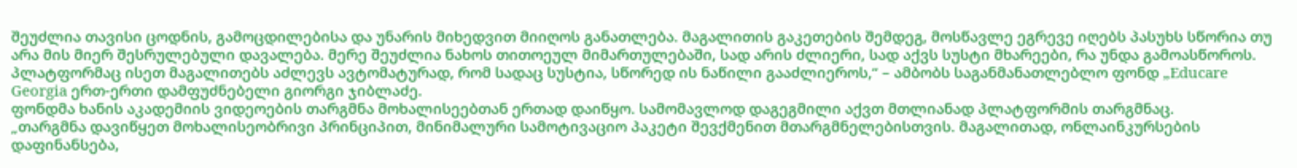შეუძლია თავისი ცოდნის, გამოცდილებისა და უნარის მიხედვით მიიღოს განათლება. მაგალითის გაკეთების შემდეგ, მოსწავლე ეგრევე იღებს პასუხს სწორია თუ არა მის მიერ შესრულებული დავალება. მერე შეუძლია ნახოს თითოეულ მიმართულებაში, სად არის ძლიერი, სად აქვს სუსტი მხარეები, რა უნდა გამოასწოროს. პლატფორმაც ისეთ მაგალითებს აძლევს ავტომატურად, რომ სადაც სუსტია, სწორედ ის ნაწილი გააძლიეროს,“ – ამბობს საგანმანათლებლო ფონდ „Educare Georgia ერთ-ერთი დამფუძნებელი გიორგი ჯიბლაძე.
ფონდმა ხანის აკადემიის ვიდეოების თარგმნა მოხალისეებთან ერთად დაიწყო. სამომავლოდ დაგეგმილი აქვთ მთლიანად პლატფორმის თარგმნაც.
„თარგმნა დავიწყეთ მოხალისეობრივი პრინციპით, მინიმალური სამოტივაციო პაკეტი შევქმენით მთარგმნელებისთვის. მაგალითად, ონლაინკურსების დაფინანსება,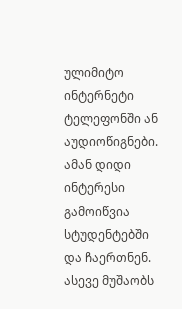ულიმიტო ინტერნეტი ტელეფონში ან აუდიოწიგნები. ამან დიდი ინტერესი გამოიწვია სტუდენტებში და ჩაერთნენ. ასევე მუშაობს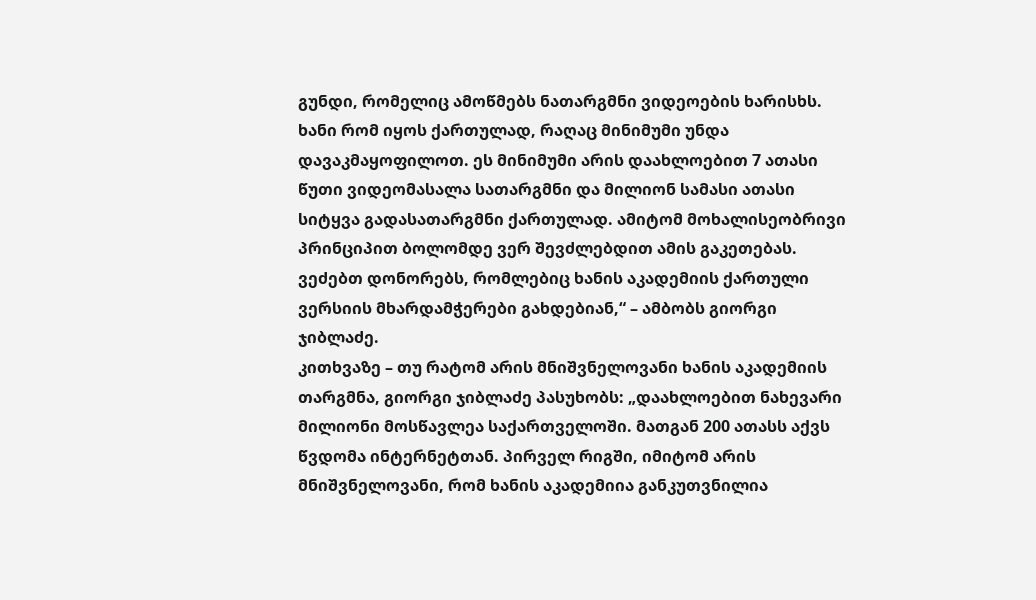გუნდი, რომელიც ამოწმებს ნათარგმნი ვიდეოების ხარისხს. ხანი რომ იყოს ქართულად, რაღაც მინიმუმი უნდა დავაკმაყოფილოთ. ეს მინიმუმი არის დაახლოებით 7 ათასი წუთი ვიდეომასალა სათარგმნი და მილიონ სამასი ათასი სიტყვა გადასათარგმნი ქართულად. ამიტომ მოხალისეობრივი პრინციპით ბოლომდე ვერ შევძლებდით ამის გაკეთებას. ვეძებთ დონორებს, რომლებიც ხანის აკადემიის ქართული ვერსიის მხარდამჭერები გახდებიან,“ – ამბობს გიორგი ჯიბლაძე.
კითხვაზე – თუ რატომ არის მნიშვნელოვანი ხანის აკადემიის თარგმნა, გიორგი ჯიბლაძე პასუხობს: „დაახლოებით ნახევარი მილიონი მოსწავლეა საქართველოში. მათგან 200 ათასს აქვს წვდომა ინტერნეტთან. პირველ რიგში, იმიტომ არის მნიშვნელოვანი, რომ ხანის აკადემიია განკუთვნილია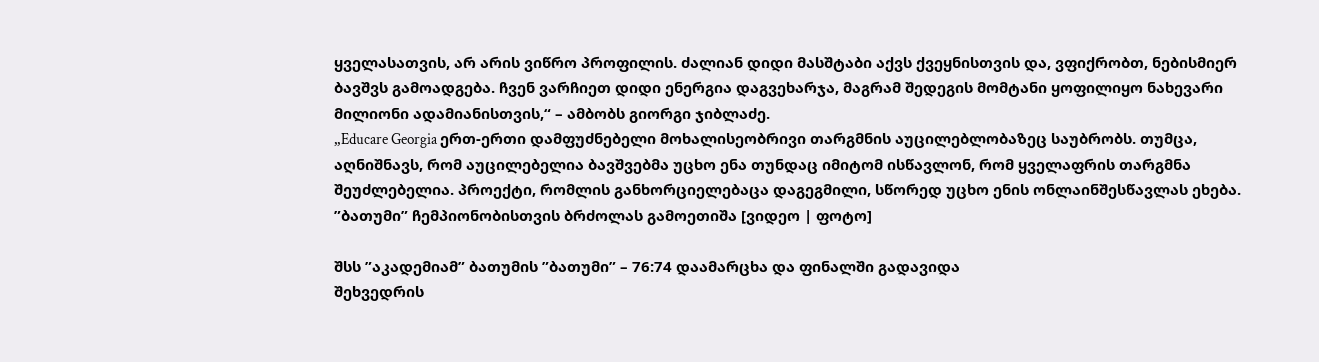ყველასათვის, არ არის ვიწრო პროფილის. ძალიან დიდი მასშტაბი აქვს ქვეყნისთვის და, ვფიქრობთ, ნებისმიერ ბავშვს გამოადგება. ჩვენ ვარჩიეთ დიდი ენერგია დაგვეხარჯა, მაგრამ შედეგის მომტანი ყოფილიყო ნახევარი მილიონი ადამიანისთვის,“ – ამბობს გიორგი ჯიბლაძე.
„Educare Georgia ერთ-ერთი დამფუძნებელი მოხალისეობრივი თარგმნის აუცილებლობაზეც საუბრობს. თუმცა, აღნიშნავს, რომ აუცილებელია ბავშვებმა უცხო ენა თუნდაც იმიტომ ისწავლონ, რომ ყველაფრის თარგმნა შეუძლებელია. პროექტი, რომლის განხორციელებაცა დაგეგმილი, სწორედ უცხო ენის ონლაინშესწავლას ეხება.
”ბათუმი” ჩემპიონობისთვის ბრძოლას გამოეთიშა [ვიდეო | ფოტო]

შსს ”აკადემიამ” ბათუმის ”ბათუმი” – 76:74 დაამარცხა და ფინალში გადავიდა
შეხვედრის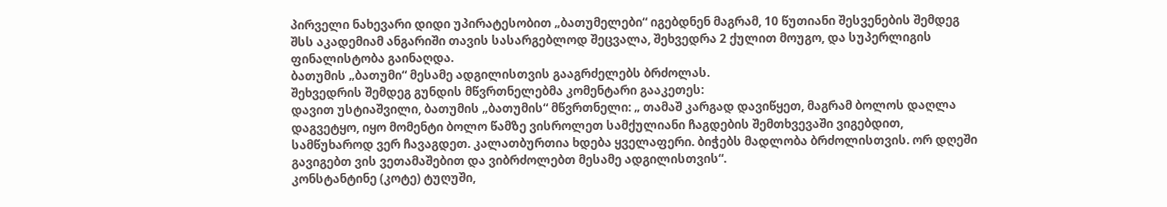პირველი ნახევარი დიდი უპირატესობით „ბათუმელები“ იგებდნენ მაგრამ, 10 წუთიანი შესვენების შემდეგ შსს აკადემიამ ანგარიში თავის სასარგებლოდ შეცვალა, შეხვედრა 2 ქულით მოუგო, და სუპერლიგის ფინალისტობა გაინაღდა.
ბათუმის „ბათუმი“ მესამე ადგილისთვის გააგრძელებს ბრძოლას.
შეხვედრის შემდეგ გუნდის მწვრთნელებმა კომენტარი გააკეთეს:
დავით უსტიაშვილი, ბათუმის „ბათუმის“ მწვრთნელი: „ თამაშ კარგად დავიწყეთ, მაგრამ ბოლოს დაღლა დაგვეტყო, იყო მომენტი ბოლო წამზე ვისროლეთ სამქულიანი ჩაგდების შემთხვევაში ვიგებდით, სამწუხაროდ ვერ ჩავაგდეთ. კალათბურთია ხდება ყველაფერი. ბიჭებს მადლობა ბრძოლისთვის. ორ დღეში გავიგებთ ვის ვეთამაშებით და ვიბრძოლებთ მესამე ადგილისთვის“.
კონსტანტინე (კოტე) ტუღუში,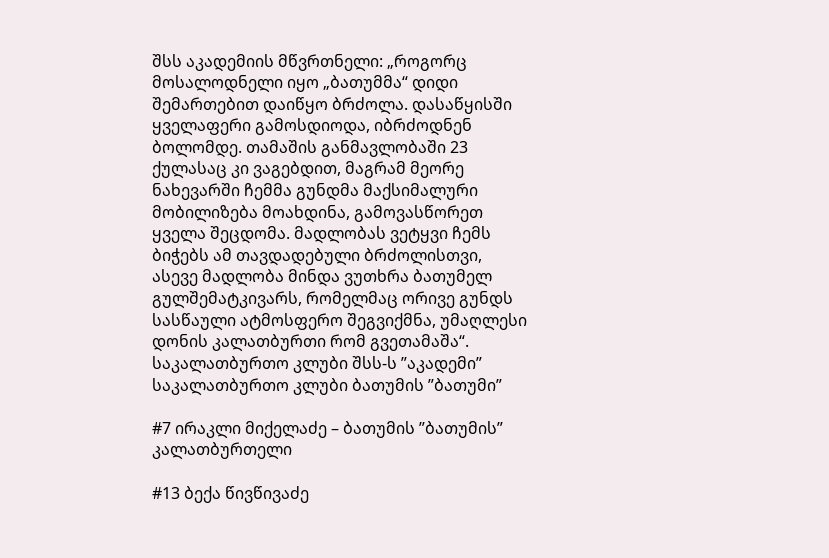შსს აკადემიის მწვრთნელი: „როგორც მოსალოდნელი იყო „ბათუმმა“ დიდი შემართებით დაიწყო ბრძოლა. დასაწყისში ყველაფერი გამოსდიოდა, იბრძოდნენ ბოლომდე. თამაშის განმავლობაში 23 ქულასაც კი ვაგებდით, მაგრამ მეორე ნახევარში ჩემმა გუნდმა მაქსიმალური მობილიზება მოახდინა, გამოვასწორეთ ყველა შეცდომა. მადლობას ვეტყვი ჩემს ბიჭებს ამ თავდადებული ბრძოლისთვი, ასევე მადლობა მინდა ვუთხრა ბათუმელ გულშემატკივარს, რომელმაც ორივე გუნდს სასწაული ატმოსფერო შეგვიქმნა, უმაღლესი დონის კალათბურთი რომ გვეთამაშა“.
საკალათბურთო კლუბი შსს-ს ”აკადემი”
საკალათბურთო კლუბი ბათუმის ”ბათუმი”

#7 ირაკლი მიქელაძე – ბათუმის ”ბათუმის” კალათბურთელი

#13 ბექა წივწივაძე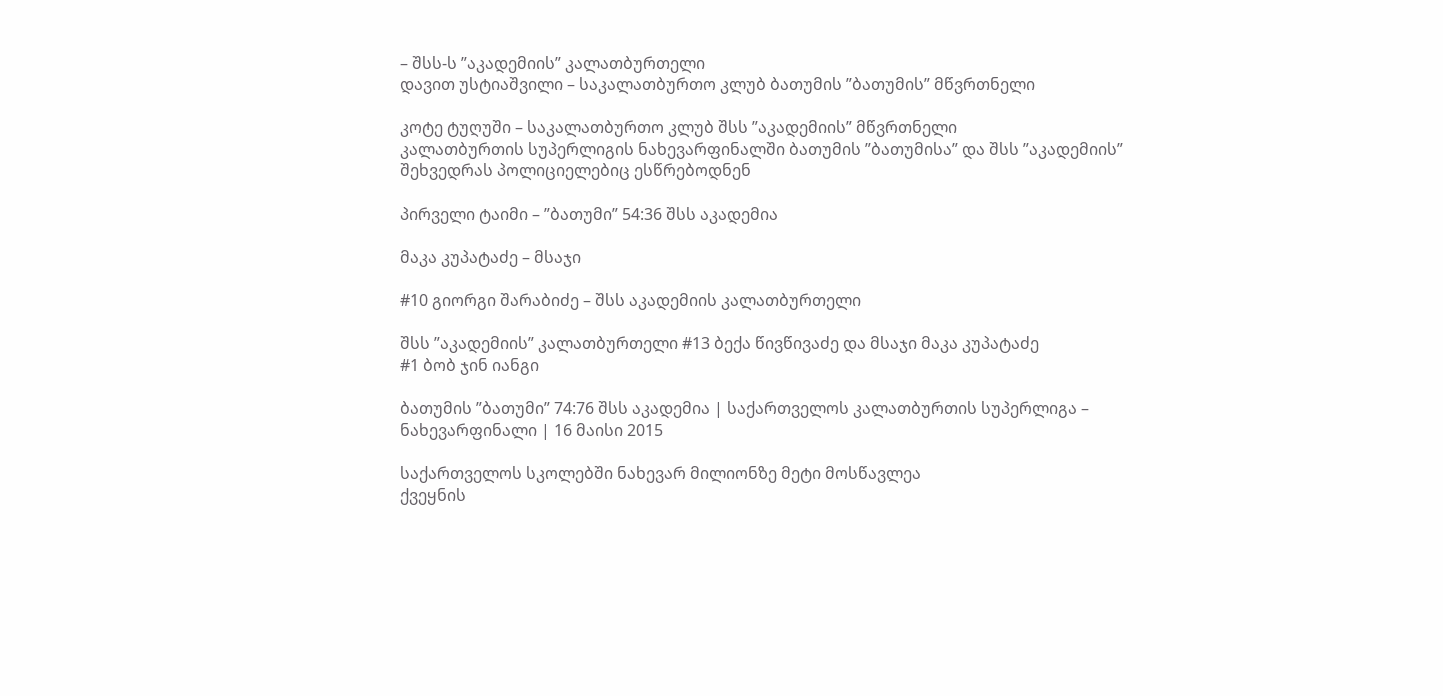– შსს-ს ”აკადემიის” კალათბურთელი
დავით უსტიაშვილი – საკალათბურთო კლუბ ბათუმის ”ბათუმის” მწვრთნელი

კოტე ტუღუში – საკალათბურთო კლუბ შსს ”აკადემიის” მწვრთნელი
კალათბურთის სუპერლიგის ნახევარფინალში ბათუმის ”ბათუმისა” და შსს ”აკადემიის” შეხვედრას პოლიციელებიც ესწრებოდნენ

პირველი ტაიმი – ”ბათუმი” 54:36 შსს აკადემია

მაკა კუპატაძე – მსაჯი

#10 გიორგი შარაბიძე – შსს აკადემიის კალათბურთელი

შსს ”აკადემიის” კალათბურთელი #13 ბექა წივწივაძე და მსაჯი მაკა კუპატაძე
#1 ბობ ჯინ იანგი

ბათუმის ”ბათუმი” 74:76 შსს აკადემია | საქართველოს კალათბურთის სუპერლიგა – ნახევარფინალი | 16 მაისი 2015

საქართველოს სკოლებში ნახევარ მილიონზე მეტი მოსწავლეა
ქვეყნის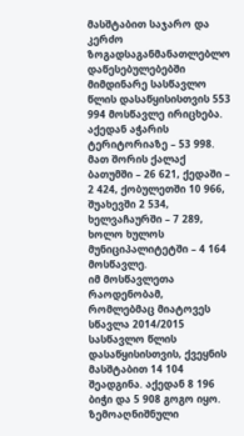მასშტაბით საჯარო და კერძო ზოგადსაგანმანათლებლო დაწესებულებებში მიმდინარე სასწავლო წლის დასაწყისისთვის 553 994 მოსწავლე ირიცხება. აქედან აჭარის ტერიტორიაზე – 53 998. მათ შორის ქალაქ ბათუმში – 26 621, ქედაში – 2 424, ქობულეთში 10 966, შუახევში 2 534, ხელვაჩაურში – 7 289, ხოლო ხულოს მუნიციპალიტეტში – 4 164 მოსწავლე.
იმ მოსწავლეთა რაოდენობამ, რომლებმაც მიატოვეს სწავლა 2014/2015 სასწავლო წლის დასაწყისისთვის, ქვეყნის მასშტაბით 14 104 შეადგინა. აქედან 8 196 ბიჭი და 5 908 გოგო იყო.
ზემოაღნიშნული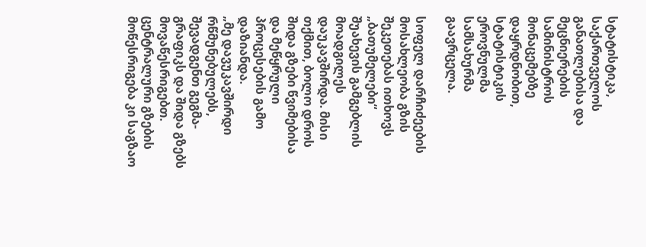სტატისტიკა, საქართველოს განათლებისა და მეცნიერების სამინისტროს მონაცემებზე დაყრდნობით, სტატისტიკის ეროვნულმა სამსახურმა გაავრცელა.

სოფელ დარჩიძეების მოსახლეობა გზის შეკეთებას ითხოვს
„ბათუმელები“ შუახევის გამგებლის მოადგილეს დაუკავშირდა. მისი თქმით, ბოლო დროს შიდა გზები წვიმებისა და მეწყრული პროცესების გამო დაზიანდა.
„მე დავუკავშირდი რწმუნებულებს, შევადგენთ გეგმა-გრაფიკს და შიდა გზებს მოვაწესრიგებთ. ცენტრალური გზების მოწესრიგება კი საგზაო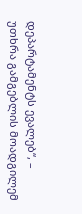დეპარტამენტს ევალებ“, – უთხრა გამგებლის მოადგილემ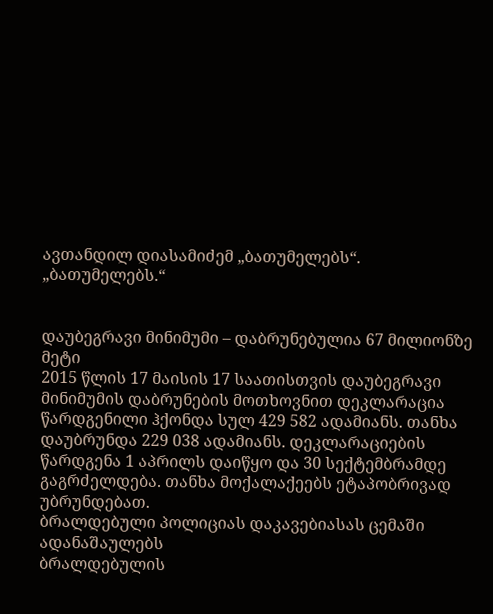ავთანდილ დიასამიძემ „ბათუმელებს“.
„ბათუმელებს.“


დაუბეგრავი მინიმუმი – დაბრუნებულია 67 მილიონზე მეტი
2015 წლის 17 მაისის 17 საათისთვის დაუბეგრავი მინიმუმის დაბრუნების მოთხოვნით დეკლარაცია წარდგენილი ჰქონდა სულ 429 582 ადამიანს. თანხა დაუბრუნდა 229 038 ადამიანს. დეკლარაციების წარდგენა 1 აპრილს დაიწყო და 30 სექტემბრამდე გაგრძელდება. თანხა მოქალაქეებს ეტაპობრივად უბრუნდებათ.
ბრალდებული პოლიციას დაკავებიასას ცემაში ადანაშაულებს
ბრალდებულის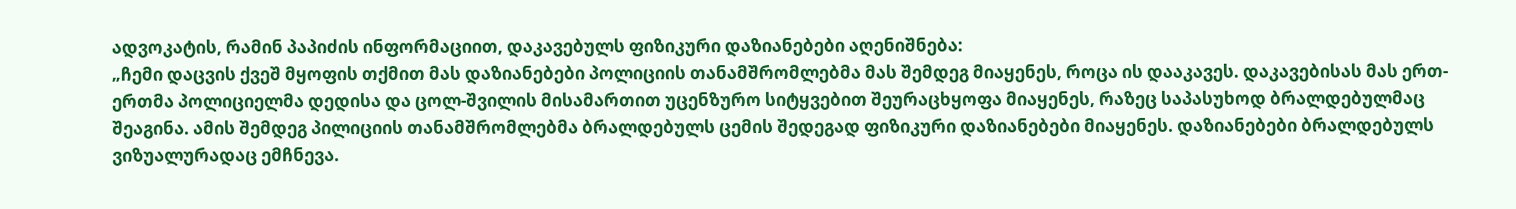ადვოკატის, რამინ პაპიძის ინფორმაციით, დაკავებულს ფიზიკური დაზიანებები აღენიშნება:
„ჩემი დაცვის ქვეშ მყოფის თქმით მას დაზიანებები პოლიციის თანამშრომლებმა მას შემდეგ მიაყენეს, როცა ის დააკავეს. დაკავებისას მას ერთ-ერთმა პოლიციელმა დედისა და ცოლ-შვილის მისამართით უცენზურო სიტყვებით შეურაცხყოფა მიაყენეს, რაზეც საპასუხოდ ბრალდებულმაც შეაგინა. ამის შემდეგ პილიციის თანამშრომლებმა ბრალდებულს ცემის შედეგად ფიზიკური დაზიანებები მიაყენეს. დაზიანებები ბრალდებულს ვიზუალურადაც ემჩნევა.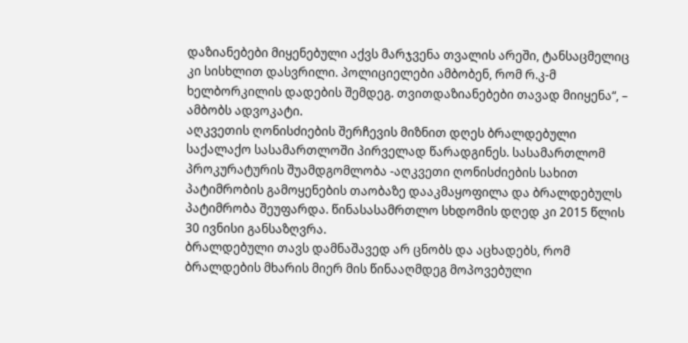დაზიანებები მიყენებული აქვს მარჯვენა თვალის არეში, ტანსაცმელიც კი სისხლით დასვრილი. პოლიციელები ამბობენ, რომ რ.კ-მ ხელბორკილის დადების შემდეგ. თვითდაზიანებები თავად მიიყენა“, – ამბობს ადვოკატი.
აღკვეთის ღონისძიების შერჩევის მიზნით დღეს ბრალდებული საქალაქო სასამართლოში პირველად წარადგინეს. სასამართლომ პროკურატურის შუამდგომლობა -აღკვეთი ღონისძიების სახით პატიმრობის გამოყენების თაობაზე დააკმაყოფილა და ბრალდებულს პატიმრობა შეუფარდა. წინასასამრთლო სხდომის დღედ კი 2015 წლის 30 ივნისი განსაზღვრა.
ბრალდებული თავს დამნაშავედ არ ცნობს და აცხადებს, რომ ბრალდების მხარის მიერ მის წინააღმდეგ მოპოვებული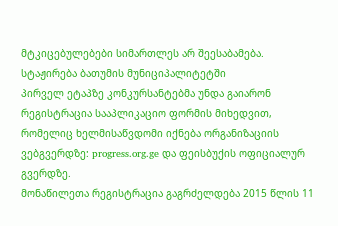მტკიცებულებები სიმართლეს არ შეესაბამება.
სტაჟირება ბათუმის მუნიციპალიტეტში
პირველ ეტაპზე კონკურსანტებმა უნდა გაიარონ რეგისტრაცია სააპლიკაციო ფორმის მიხედვით, რომელიც ხელმისაწვდომი იქნება ორგანიზაციის ვებგვერდზე: progress.org.ge და ფეისბუქის ოფიციალურ გვერდზე.
მონაწილეთა რეგისტრაცია გაგრძელდება 2015 წლის 11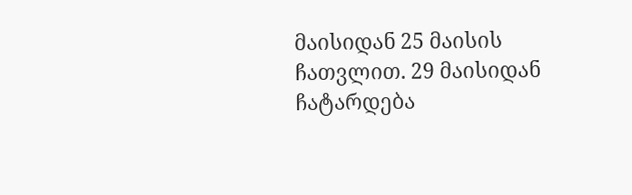მაისიდან 25 მაისის ჩათვლით. 29 მაისიდან ჩატარდება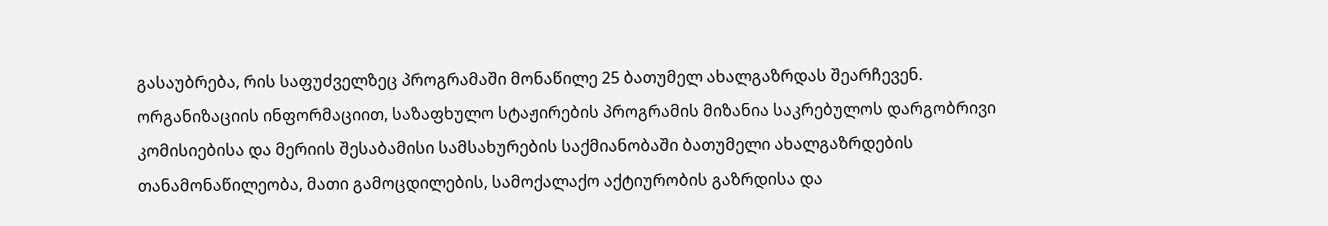გასაუბრება, რის საფუძველზეც პროგრამაში მონაწილე 25 ბათუმელ ახალგაზრდას შეარჩევენ.
ორგანიზაციის ინფორმაციით, საზაფხულო სტაჟირების პროგრამის მიზანია საკრებულოს დარგობრივი კომისიებისა და მერიის შესაბამისი სამსახურების საქმიანობაში ბათუმელი ახალგაზრდების თანამონაწილეობა, მათი გამოცდილების, სამოქალაქო აქტიურობის გაზრდისა და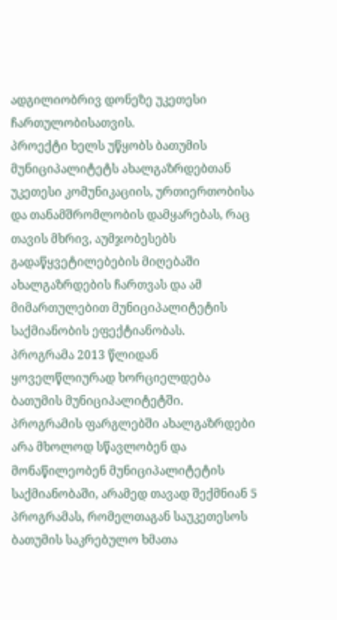ადგილიობრივ დონეზე უკეთესი ჩართულობისათვის.
პროექტი ხელს უწყობს ბათუმის მუნიციპალიტეტს ახალგაზრდებთან უკეთესი კომუნიკაციის, ურთიერთობისა და თანამშრომლობის დამყარებას, რაც თავის მხრივ, აუმჯობესებს გადაწყვეტილებების მიღებაში ახალგაზრდების ჩართვას და ამ მიმართულებით მუნიციპალიტეტის საქმიანობის ეფექტიანობას.
პროგრამა 2013 წლიდან ყოველწლიურად ხორციელდება ბათუმის მუნიციპალიტეტში.
პროგრამის ფარგლებში ახალგაზრდები არა მხოლოდ სწავლობენ და მონაწილეობენ მუნიციპალიტეტის საქმიანობაში, არამედ თავად შექმნიან 5 პროგრამას, რომელთაგან საუკეთესოს ბათუმის საკრებულო ხმათა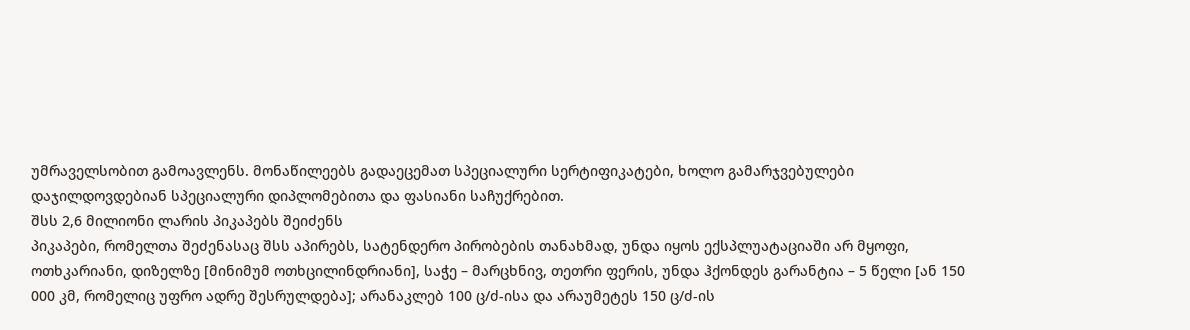უმრაველსობით გამოავლენს. მონაწილეებს გადაეცემათ სპეციალური სერტიფიკატები, ხოლო გამარჯვებულები დაჯილდოვდებიან სპეციალური დიპლომებითა და ფასიანი საჩუქრებით.
შსს 2,6 მილიონი ლარის პიკაპებს შეიძენს
პიკაპები, რომელთა შეძენასაც შსს აპირებს, სატენდერო პირობების თანახმად, უნდა იყოს ექსპლუატაციაში არ მყოფი, ოთხკარიანი, დიზელზე [მინიმუმ ოთხცილინდრიანი], საჭე – მარცხნივ, თეთრი ფერის, უნდა ჰქონდეს გარანტია – 5 წელი [ან 150 000 კმ, რომელიც უფრო ადრე შესრულდება]; არანაკლებ 100 ც/ძ-ისა და არაუმეტეს 150 ც/ძ-ის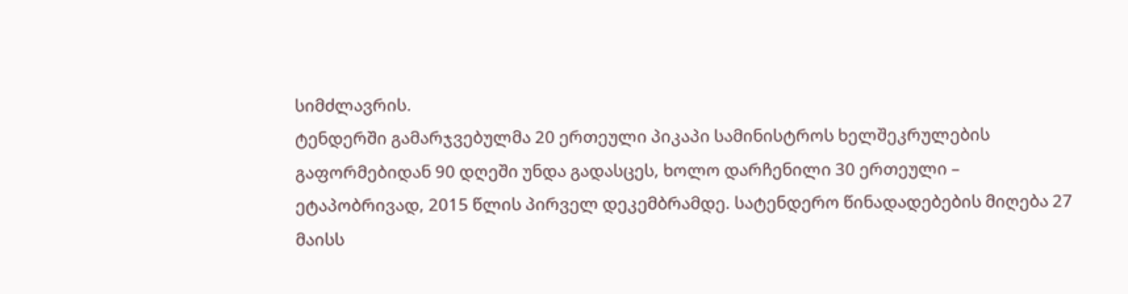სიმძლავრის.
ტენდერში გამარჯვებულმა 20 ერთეული პიკაპი სამინისტროს ხელშეკრულების გაფორმებიდან 90 დღეში უნდა გადასცეს, ხოლო დარჩენილი 30 ერთეული – ეტაპობრივად, 2015 წლის პირველ დეკემბრამდე. სატენდერო წინადადებების მიღება 27 მაისს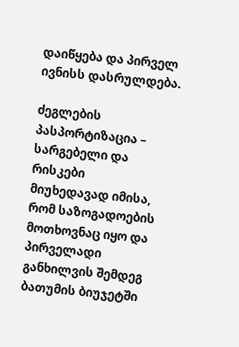დაიწყება და პირველ ივნისს დასრულდება.

ძეგლების პასპორტიზაცია – სარგებელი და რისკები
მიუხედავად იმისა, რომ საზოგადოების მოთხოვნაც იყო და პირველადი განხილვის შემდეგ ბათუმის ბიუჯეტში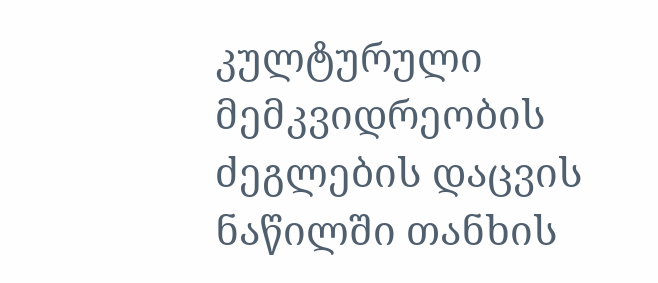კულტურული მემკვიდრეობის ძეგლების დაცვის ნაწილში თანხის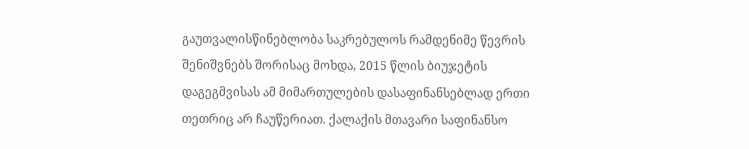გაუთვალისწინებლობა საკრებულოს რამდენიმე წევრის შენიშვნებს შორისაც მოხდა, 2015 წლის ბიუჯეტის დაგეგმვისას ამ მიმართულების დასაფინანსებლად ერთი თეთრიც არ ჩაუწერიათ. ქალაქის მთავარი საფინანსო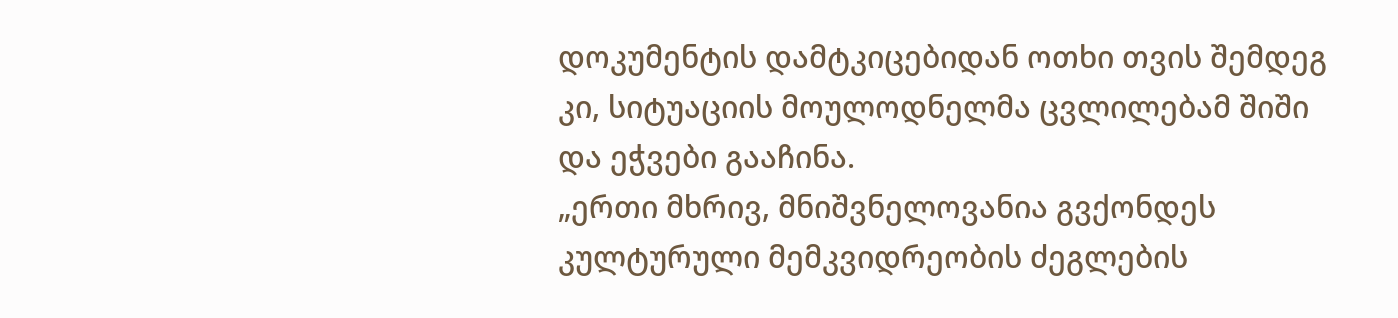დოკუმენტის დამტკიცებიდან ოთხი თვის შემდეგ კი, სიტუაციის მოულოდნელმა ცვლილებამ შიში და ეჭვები გააჩინა.
„ერთი მხრივ, მნიშვნელოვანია გვქონდეს კულტურული მემკვიდრეობის ძეგლების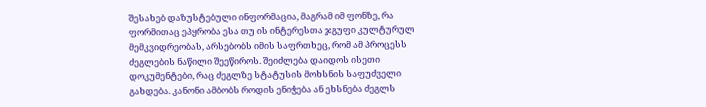შესახებ დაზუსტებული ინფორმაცია, მაგრამ იმ ფონზე, რა ფორმითაც ეპყრობა ესა თუ ის ინტერესთა ჯგუფი კულტურულ მემკვიდრეობას, არსებობს იმის საფრთხეც, რომ ამ პროცესს ძეგლების ნაწილი შეეწიროს. შეიძლება დაიდოს ისეთი დოკუმენტები, რაც ძეგლზე სტატუსის მოხსნის საფუძველი გახდება. კანონი ამბობს როდის ენიჭება ან ეხსნება ძეგლს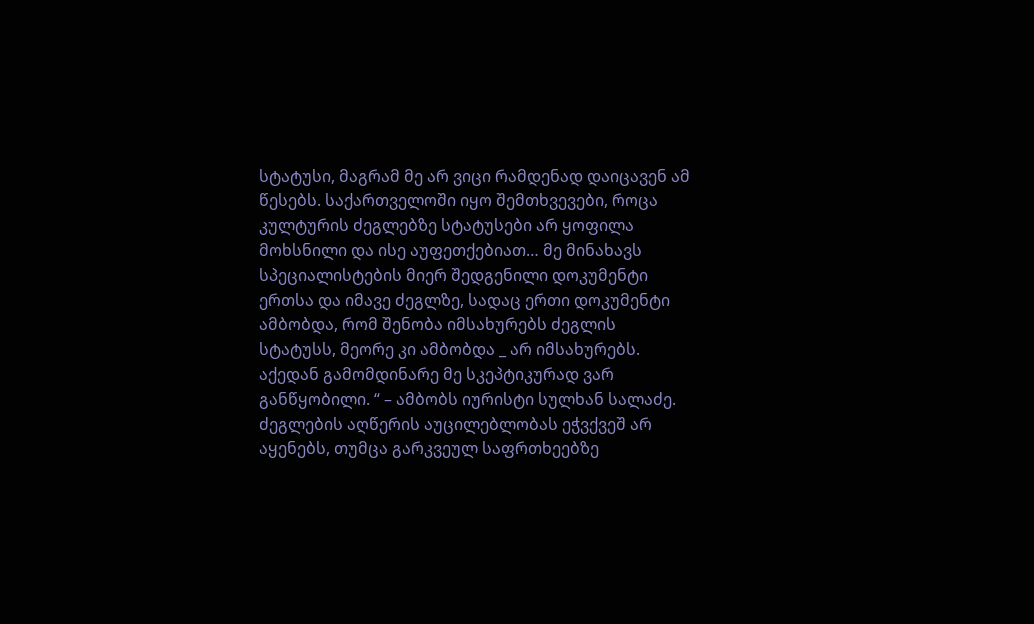სტატუსი, მაგრამ მე არ ვიცი რამდენად დაიცავენ ამ წესებს. საქართველოში იყო შემთხვევები, როცა კულტურის ძეგლებზე სტატუსები არ ყოფილა მოხსნილი და ისე აუფეთქებიათ… მე მინახავს სპეციალისტების მიერ შედგენილი დოკუმენტი ერთსა და იმავე ძეგლზე, სადაც ერთი დოკუმენტი ამბობდა, რომ შენობა იმსახურებს ძეგლის სტატუსს, მეორე კი ამბობდა _ არ იმსახურებს. აქედან გამომდინარე მე სკეპტიკურად ვარ განწყობილი. “ – ამბობს იურისტი სულხან სალაძე.
ძეგლების აღწერის აუცილებლობას ეჭვქვეშ არ აყენებს, თუმცა გარკვეულ საფრთხეებზე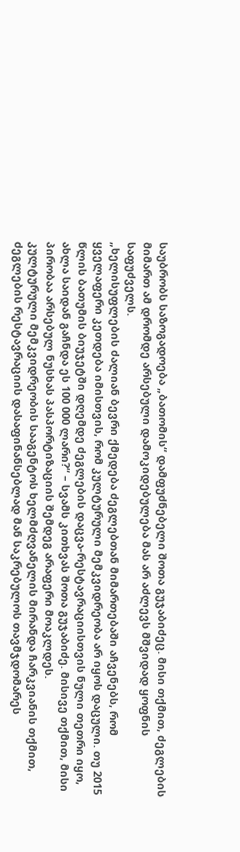საუბრობს საზოგადოება „ბათომის“ დამფუძნებელი შოთა გუჯაბიძეც. მისი თქმით, ძეგლების მიმართ ამ დრომდე არსებული დამოკიდებულება მას არ აძლევს მშვიდად ყოფნის საფუძველს.
„ხელისუფლების ძალიან ბევრი ქმედება ძეგლებთან მიმართებაში აჩვენებს, რომ ყველაფერი კეთდება იმისთვის, რომ კულტურული მემკვიდრეობა არ იყოს დაცული. თუ 2015 წლის ბათუმის ბიუჯეტში დღემდე ძეგლების დაცვა-რესტავრაციისთვის ნული თეთრი იყო, ახლა საიდან გაჩნდა ეს 100 000 ლარი?“ – სვამს კითხვას შოთა გუჯაბიძე. მისივე თქმით, მისი პირობაა არსებულ ნუსხას პასპორტიზაციის შემდეგ არაფერი მოაკლდეს.
კულტურული მემკვიდრეობის სააგენტოს ხელმძღვანელის მირანდა ჩარკვიანის თქმით, ძეგლების რესტავრაციის დასაფინანსებლად მან საკრებულოს თავმჯდომარეს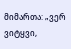მიმართა: „ვერ ვიტყვი,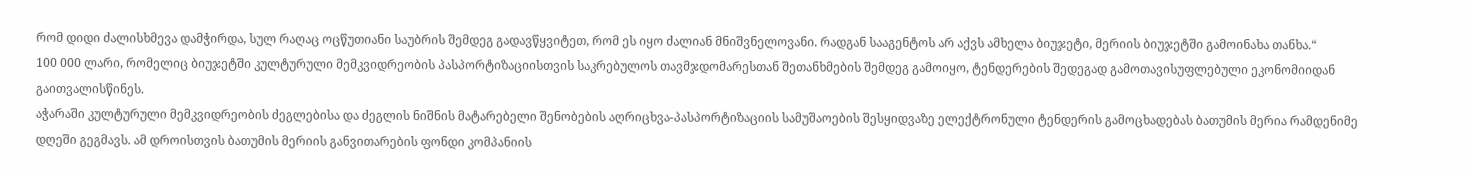რომ დიდი ძალისხმევა დამჭირდა, სულ რაღაც ოცწუთიანი საუბრის შემდეგ გადავწყვიტეთ, რომ ეს იყო ძალიან მნიშვნელოვანი. რადგან სააგენტოს არ აქვს ამხელა ბიუჯეტი, მერიის ბიუჯეტში გამოინახა თანხა.“
100 000 ლარი, რომელიც ბიუჯეტში კულტურული მემკვიდრეობის პასპორტიზაციისთვის საკრებულოს თავმჯდომარესთან შეთანხმების შემდეგ გამოიყო, ტენდერების შედეგად გამოთავისუფლებული ეკონომიიდან გაითვალისწინეს.
აჭარაში კულტურული მემკვიდრეობის ძეგლებისა და ძეგლის ნიშნის მატარებელი შენობების აღრიცხვა-პასპორტიზაციის სამუშაოების შესყიდვაზე ელექტრონული ტენდერის გამოცხადებას ბათუმის მერია რამდენიმე დღეში გეგმავს. ამ დროისთვის ბათუმის მერიის განვითარების ფონდი კომპანიის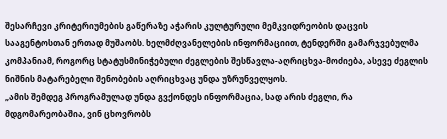შესარჩევი კრიტერიუმების გაწერაზე აჭარის კულტურული მემკვიდრეობის დაცვის სააგენტოსთან ერთად მუშაობს. ხელმძღვანელების ინფორმაციით, ტენდერში გამარჯვებულმა კომპანიამ, როგორც სტატუსმინიჭებული ძეგლების შესწავლა-აღრიცხვა-მოძიება, ასევე ძეგლის ნიშნის მატარებელი შენობების აღრიცხვაც უნდა უზრუნველყოს.
„ამის შემდეგ პროგრამულად უნდა გვქონდეს ინფორმაცია, სად არის ძეგლი, რა მდგომარეობაშია, ვინ ცხოვრობს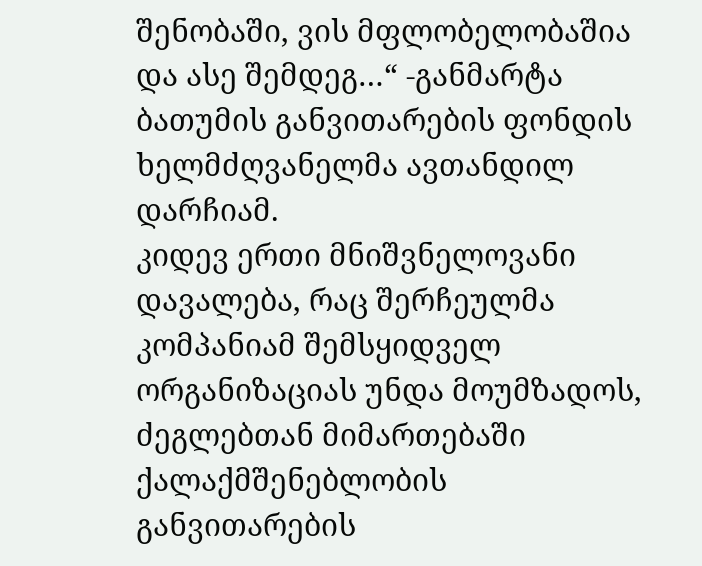შენობაში, ვის მფლობელობაშია და ასე შემდეგ…“ -განმარტა ბათუმის განვითარების ფონდის ხელმძღვანელმა ავთანდილ დარჩიამ.
კიდევ ერთი მნიშვნელოვანი დავალება, რაც შერჩეულმა კომპანიამ შემსყიდველ ორგანიზაციას უნდა მოუმზადოს, ძეგლებთან მიმართებაში ქალაქმშენებლობის განვითარების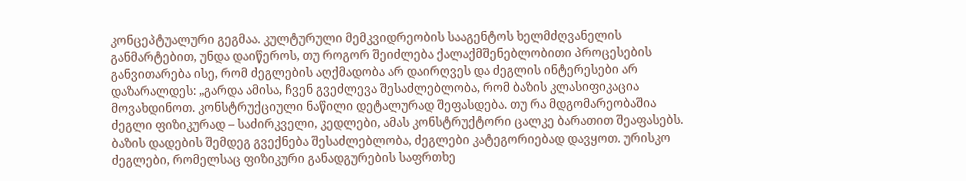კონცეპტუალური გეგმაა. კულტურული მემკვიდრეობის სააგენტოს ხელმძღვანელის განმარტებით, უნდა დაიწეროს, თუ როგორ შეიძლება ქალაქმშენებლობითი პროცესების განვითარება ისე, რომ ძეგლების აღქმადობა არ დაირღვეს და ძეგლის ინტერესები არ დაზარალდეს: „გარდა ამისა, ჩვენ გვეძლევა შესაძლებლობა, რომ ბაზის კლასიფიკაცია მოვახდინოთ. კონსტრუქციული ნაწილი დეტალურად შეფასდება. თუ რა მდგომარეობაშია ძეგლი ფიზიკურად – საძირკველი, კედლები, ამას კონსტრუქტორი ცალკე ბარათით შეაფასებს. ბაზის დადების შემდეგ გვექნება შესაძლებლობა, ძეგლები კატეგორიებად დავყოთ. ურისკო ძეგლები, რომელსაც ფიზიკური განადგურების საფრთხე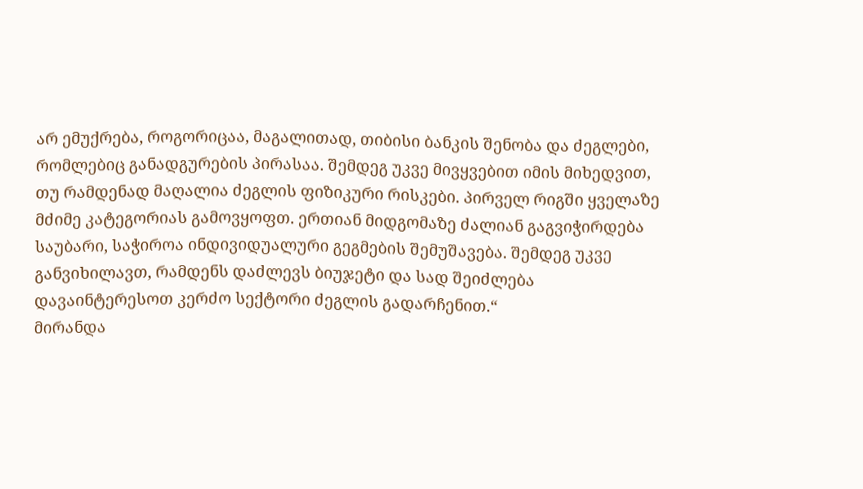არ ემუქრება, როგორიცაა, მაგალითად, თიბისი ბანკის შენობა და ძეგლები, რომლებიც განადგურების პირასაა. შემდეგ უკვე მივყვებით იმის მიხედვით, თუ რამდენად მაღალია ძეგლის ფიზიკური რისკები. პირველ რიგში ყველაზე მძიმე კატეგორიას გამოვყოფთ. ერთიან მიდგომაზე ძალიან გაგვიჭირდება საუბარი, საჭიროა ინდივიდუალური გეგმების შემუშავება. შემდეგ უკვე განვიხილავთ, რამდენს დაძლევს ბიუჯეტი და სად შეიძლება დავაინტერესოთ კერძო სექტორი ძეგლის გადარჩენით.“
მირანდა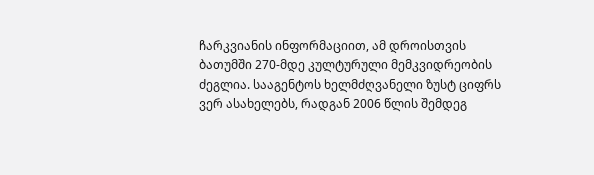ჩარკვიანის ინფორმაციით, ამ დროისთვის ბათუმში 270-მდე კულტურული მემკვიდრეობის ძეგლია. სააგენტოს ხელმძღვანელი ზუსტ ციფრს ვერ ასახელებს, რადგან 2006 წლის შემდეგ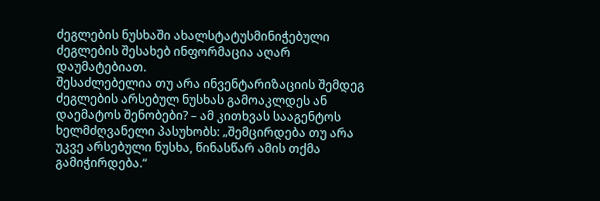ძეგლების ნუსხაში ახალსტატუსმინიჭებული ძეგლების შესახებ ინფორმაცია აღარ დაუმატებიათ.
შესაძლებელია თუ არა ინვენტარიზაციის შემდეგ ძეგლების არსებულ ნუსხას გამოაკლდეს ან დაემატოს შენობები? – ამ კითხვას სააგენტოს ხელმძღვანელი პასუხობს: „შემცირდება თუ არა უკვე არსებული ნუსხა, წინასწარ ამის თქმა გამიჭირდება.“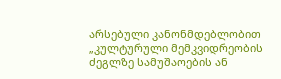არსებული კანონმდებლობით „კულტურული მემკვიდრეობის ძეგლზე სამუშაოების ან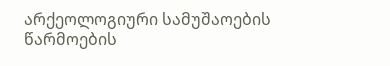არქეოლოგიური სამუშაოების წარმოების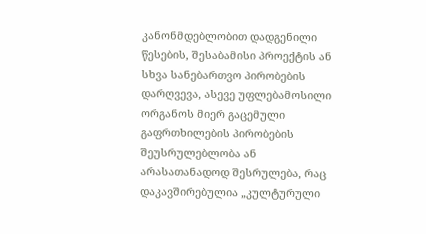კანონმდებლობით დადგენილი წესების, შესაბამისი პროექტის ან სხვა სანებართვო პირობების დარღვევა, ასევე უფლებამოსილი ორგანოს მიერ გაცემული გაფრთხილების პირობების შეუსრულებლობა ან არასათანადოდ შესრულება, რაც დაკავშირებულია „კულტურული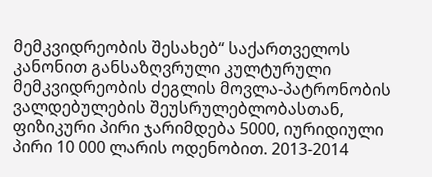მემკვიდრეობის შესახებ“ საქართველოს კანონით განსაზღვრული კულტურული მემკვიდრეობის ძეგლის მოვლა-პატრონობის ვალდებულების შეუსრულებლობასთან, ფიზიკური პირი ჯარიმდება 5000, იურიდიული პირი 10 000 ლარის ოდენობით. 2013-2014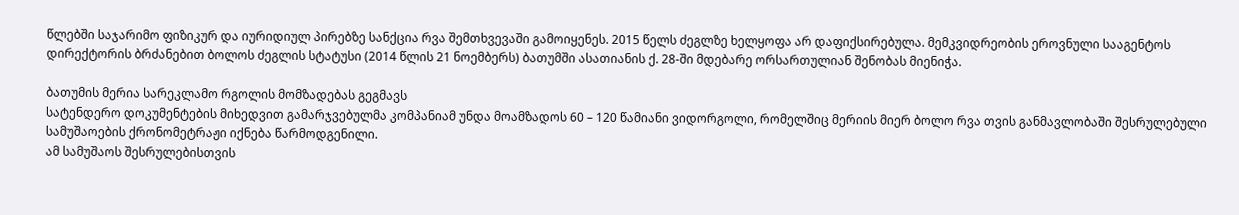წლებში საჯარიმო ფიზიკურ და იურიდიულ პირებზე სანქცია რვა შემთხვევაში გამოიყენეს. 2015 წელს ძეგლზე ხელყოფა არ დაფიქსირებულა. მემკვიდრეობის ეროვნული სააგენტოს დირექტორის ბრძანებით ბოლოს ძეგლის სტატუსი (2014 წლის 21 ნოემბერს) ბათუმში ასათიანის ქ. 28-ში მდებარე ორსართულიან შენობას მიენიჭა.

ბათუმის მერია სარეკლამო რგოლის მომზადებას გეგმავს
სატენდერო დოკუმენტების მიხედვით გამარჯვებულმა კომპანიამ უნდა მოამზადოს 60 – 120 წამიანი ვიდორგოლი, რომელშიც მერიის მიერ ბოლო რვა თვის განმავლობაში შესრულებული სამუშაოების ქრონომეტრაჟი იქნება წარმოდგენილი.
ამ სამუშაოს შესრულებისთვის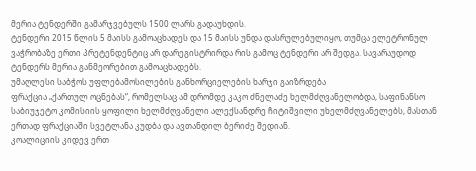მერია ტენდერში გამარჯვებულს 1500 ლარს გადაუხდის.
ტენდერი 2015 წლის 5 მაისს გამოაცხადეს და 15 მაისს უნდა დასრულებულიყო, თუმცა ელეტრონულ ვაჭრობაზე ერთი პრეტენდენტიც არ დარეგისტრირდა რის გამოც ტენდერი არ შედგა. სავარაუდოდ ტენდერს მერია განმეორებით გამოაცხადებს.
უმაღლესი საბჭოს უფლებამოსილების განხორციელების ხარჯი გაიზრდება
ფრაქცია „ქართულ ოცნებას“, რომელსაც ამ დრომდე კაკო ძნელაძე ხელმძღვანელობდა, საფინანსო საბიუჯეტო კომისიის ყოფილი ხელმძღვანელი ალექსანდრე ჩიტიშვილი უხელმძღვანელებს, მასთან ერთად ფრაქციაში სვეტლანა კუდბა და ავთანდილ ბერიძე შედიან.
კოალიციის კიდევ ერთ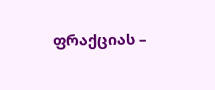ფრაქციას –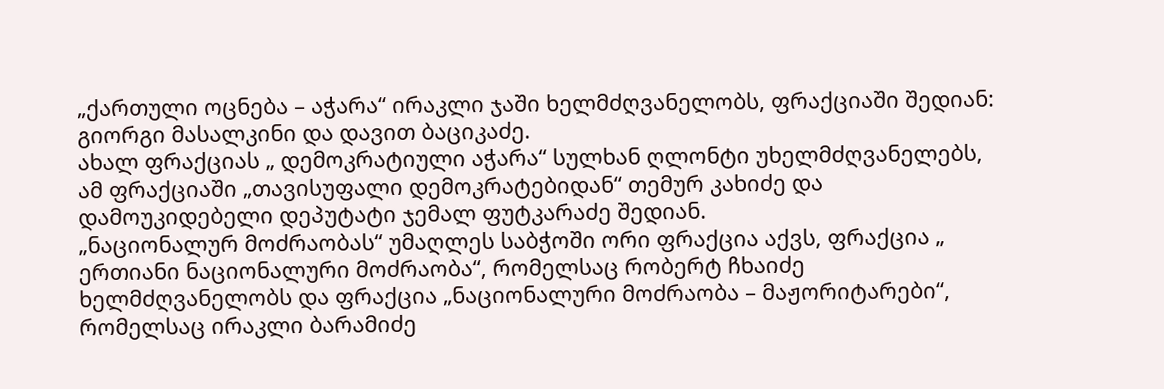„ქართული ოცნება – აჭარა“ ირაკლი ჯაში ხელმძღვანელობს, ფრაქციაში შედიან: გიორგი მასალკინი და დავით ბაციკაძე.
ახალ ფრაქციას „ დემოკრატიული აჭარა“ სულხან ღლონტი უხელმძღვანელებს, ამ ფრაქციაში „თავისუფალი დემოკრატებიდან“ თემურ კახიძე და დამოუკიდებელი დეპუტატი ჯემალ ფუტკარაძე შედიან.
„ნაციონალურ მოძრაობას“ უმაღლეს საბჭოში ორი ფრაქცია აქვს, ფრაქცია „ ერთიანი ნაციონალური მოძრაობა“, რომელსაც რობერტ ჩხაიძე ხელმძღვანელობს და ფრაქცია „ნაციონალური მოძრაობა – მაჟორიტარები“, რომელსაც ირაკლი ბარამიძე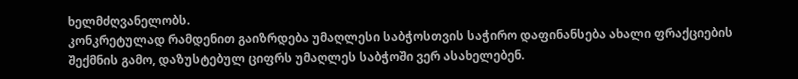ხელმძღვანელობს.
კონკრეტულად რამდენით გაიზრდება უმაღლესი საბჭოსთვის საჭირო დაფინანსება ახალი ფრაქციების შექმნის გამო, დაზუსტებულ ციფრს უმაღლეს საბჭოში ვერ ასახელებენ.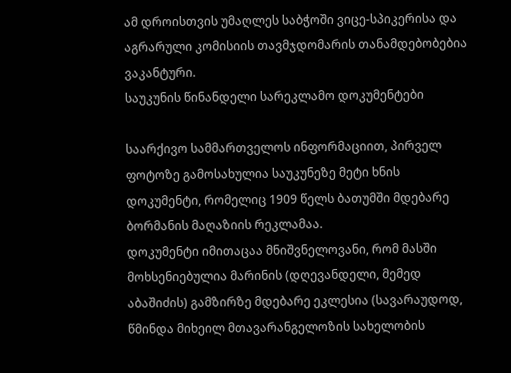ამ დროისთვის უმაღლეს საბჭოში ვიცე-სპიკერისა და აგრარული კომისიის თავმჯდომარის თანამდებობებია ვაკანტური.
საუკუნის წინანდელი სარეკლამო დოკუმენტები

საარქივო სამმართველოს ინფორმაციით, პირველ ფოტოზე გამოსახულია საუკუნეზე მეტი ხნის დოკუმენტი, რომელიც 1909 წელს ბათუმში მდებარე ბორმანის მაღაზიის რეკლამაა.
დოკუმენტი იმითაცაა მნიშვნელოვანი, რომ მასში მოხსენიებულია მარინის (დღევანდელი, მემედ აბაშიძის) გამზირზე მდებარე ეკლესია (სავარაუდოდ, წმინდა მიხეილ მთავარანგელოზის სახელობის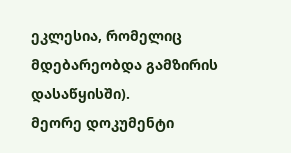ეკლესია, რომელიც მდებარეობდა გამზირის დასაწყისში).
მეორე დოკუმენტი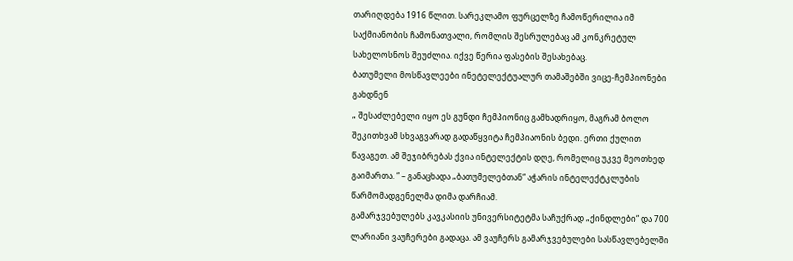თარიღდება 1916 წლით. სარეკლამო ფურცელზე ჩამოწერილია იმ საქმიანობის ჩამონათვალი, რომლის შესრულებაც ამ კონკრეტულ სახელოსნოს შეუძლია. იქვე წერია ფასების შესახებაც.
ბათუმელი მოსწავლეები ინეტელექტუალურ თამაშებში ვიცე-ჩემპიონები გახდნენ
„ შესაძლებელი იყო ეს გუნდი ჩემპიონიც გამხადრიყო, მაგრამ ბოლო შეკითხვამ სხვაგვარად გადაწყვიტა ჩემპიაონის ბედი. ერთი ქულით წავაგეთ. ამ შეჯიბრებას ქვია ინტელექტის დღე, რომელიც უკვე მეოთხედ გაიმართა. “ – განაცხადა „ბათუმელებთან“ აჭარის ინტელექტკლუბის წარმომადგენელმა დიმა დარჩიამ.
გამარჯვებულებს კავკასიის უნივერსიტეტმა საჩუქრად „ქინდლები“ და 700 ლარიანი ვაუჩერები გადაცა. ამ ვაუჩერს გამარჯვებულები სასწავლებელში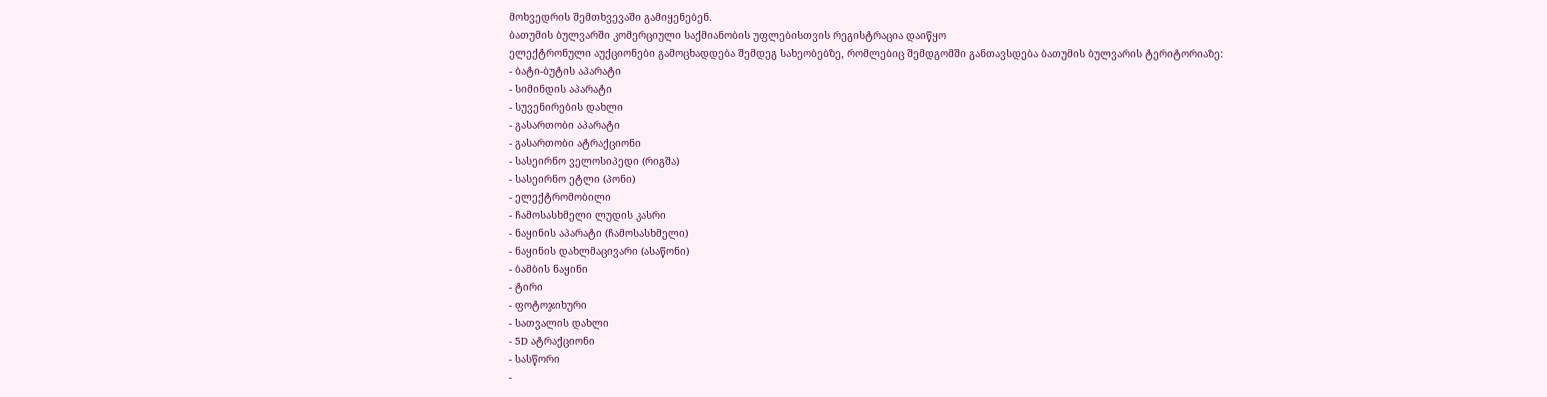მოხვედრის შემთხვევაში გამიყენებენ.
ბათუმის ბულვარში კომერციული საქმიანობის უფლებისთვის რეგისტრაცია დაიწყო
ელექტრონული აუქციონები გამოცხადდება შემდეგ სახეობებზე, რომლებიც შემდგომში განთავსდება ბათუმის ბულვარის ტერიტორიაზე:
- ბატი-ბუტის აპარატი
- სიმინდის აპარატი
- სუვენირების დახლი
- გასართობი აპარატი
- გასართობი ატრაქციონი
- სასეირნო ველოსიპედი (რიგშა)
- სასეირნო ეტლი (პონი)
- ელექტრომობილი
- ჩამოსასხმელი ლუდის კასრი
- ნაყინის აპარატი (ჩამოსასხმელი)
- ნაყინის დახლმაცივარი (ასაწონი)
- ბამბის ნაყინი
- ტირი
- ფოტოჯიხური
- სათვალის დახლი
- 5D ატრაქციონი
- სასწორი
-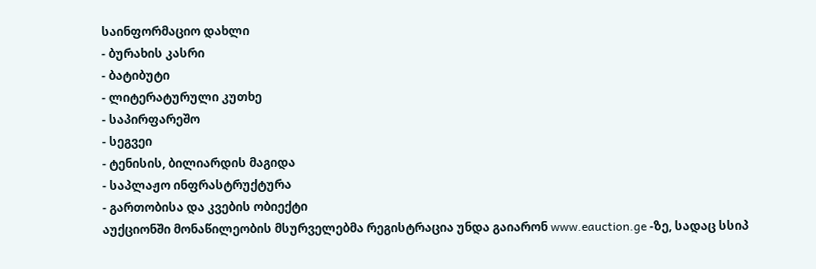საინფორმაციო დახლი
- ბურახის კასრი
- ბატიბუტი
- ლიტერატურული კუთხე
- საპირფარეშო
- სეგვეი
- ტენისის, ბილიარდის მაგიდა
- საპლაჟო ინფრასტრუქტურა
- გართობისა და კვების ობიექტი
აუქციონში მონაწილეობის მსურველებმა რეგისტრაცია უნდა გაიარონ www.eauction.ge -ზე, სადაც სსიპ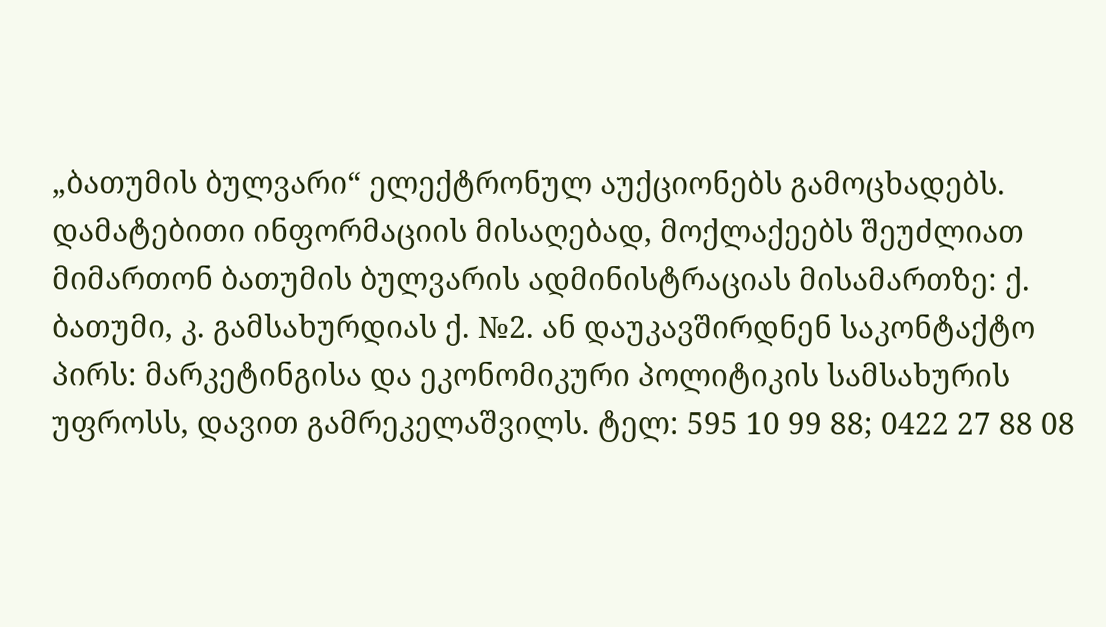„ბათუმის ბულვარი“ ელექტრონულ აუქციონებს გამოცხადებს.
დამატებითი ინფორმაციის მისაღებად, მოქლაქეებს შეუძლიათ მიმართონ ბათუმის ბულვარის ადმინისტრაციას მისამართზე: ქ. ბათუმი, კ. გამსახურდიას ქ. №2. ან დაუკავშირდნენ საკონტაქტო პირს: მარკეტინგისა და ეკონომიკური პოლიტიკის სამსახურის უფროსს, დავით გამრეკელაშვილს. ტელ: 595 10 99 88; 0422 27 88 08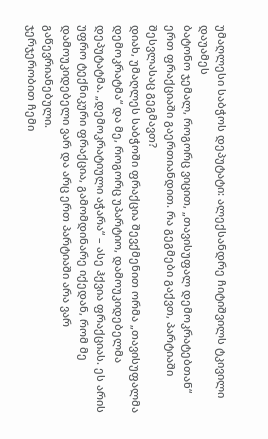უმაღლესი საბჭოს დეპუტატი: ალექსანდრე ჩიტიშვილს ტკივილი დაუამეს
ბატონო ჯემალ, როგორც ვიცით, „თავისუფალ დემოკრატებთან“ ერთ ფრაქციაში გაერთიანდით. რა გეგმები გაქვთ, პარტიაში შესვლასაც გეგმავთ?
დიახ, უმაღლეს საბჭოში ფრაქცია შევქმენით ორმა „თავისუფალმა დემოკრატმა“ და მე, როგორც უპარტიო, დამოუკიდებელმა დეპუტატმა. „დემოკრატიული აჭარა“ – ასე ჰქვია ფრაქციას. ეს არის უფრო ტექნიკური ფრაქცია, გამომდინარე იქედან, რომ მე დამოუკიდებელი ვარ და არც ერთ პარტიაში არა ვარ გაწევრიანებული.
ჯერჯერობით ჩემი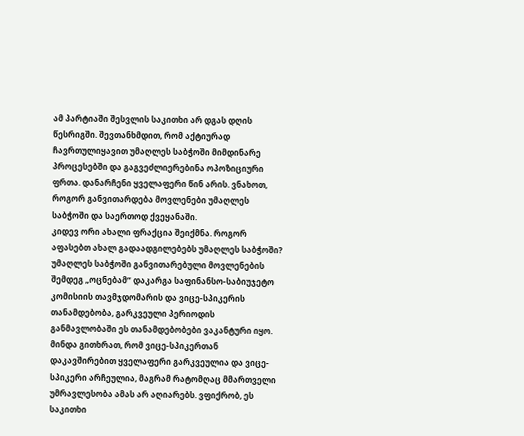ამ პარტიაში შესვლის საკითხი არ დგას დღის წესრიგში. შევთანხმდით, რომ აქტიურად ჩავრთულიყავით უმაღლეს საბჭოში მიმდინარე პროცესებში და გაგვეძლიერებინა ოპოზიციური ფრთა. დანარჩენი ყველაფერი წინ არის. ვნახოთ, როგორ განვითარდება მოვლენები უმაღლეს საბჭოში და საერთოდ ქვეყანაში.
კიდევ ორი ახალი ფრაქცია შეიქმნა. როგორ აფასებთ ახალ გადაადგილებებს უმაღლეს საბჭოში?
უმაღლეს საბჭოში განვითარებული მოვლენების შემდეგ „ოცნებამ“ დაკარგა საფინანსო-საბიუჯეტო კომისიის თავმჯდომარის და ვიცე-სპიკერის თანამდებობა, გარკვეული პერიოდის განმავლობაში ეს თანამდებობები ვაკანტური იყო. მინდა გითხრათ, რომ ვიცე-სპიკერთან დაკავშირებით ყველაფერი გარკვეულია და ვიცე-სპიკერი არჩეულია, მაგრამ რატომღაც მმართველი უმრავლესობა ამას არ აღიარებს. ვფიქრობ, ეს საკითხი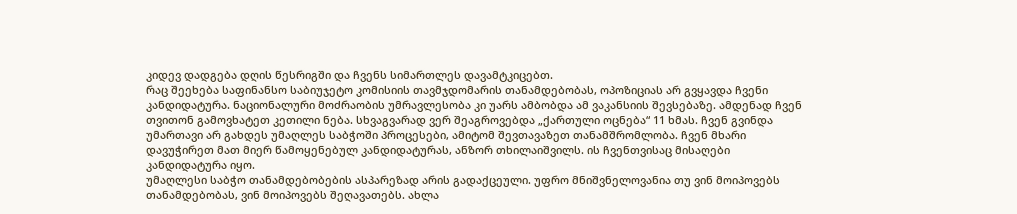კიდევ დადგება დღის წესრიგში და ჩვენს სიმართლეს დავამტკიცებთ.
რაც შეეხება საფინანსო საბიუჯეტო კომისიის თავმჯდომარის თანამდებობას, ოპოზიციას არ გვყავდა ჩვენი კანდიდატურა. ნაციონალური მოძრაობის უმრავლესობა კი უარს ამბობდა ამ ვაკანსიის შევსებაზე. ამდენად ჩვენ თვითონ გამოვხატეთ კეთილი ნება. სხვაგვარად ვერ შეაგროვებდა „ქართული ოცნება“ 11 ხმას. ჩვენ გვინდა უმართავი არ გახდეს უმაღლეს საბჭოში პროცესები, ამიტომ შევთავაზეთ თანამშრომლობა. ჩვენ მხარი დავუჭირეთ მათ მიერ წამოყენებულ კანდიდატურას, ანზორ თხილაიშვილს. ის ჩვენთვისაც მისაღები კანდიდატურა იყო.
უმაღლესი საბჭო თანამდებობების ასპარეზად არის გადაქცეული. უფრო მნიშვნელოვანია თუ ვინ მოიპოვებს თანამდებობას, ვინ მოიპოვებს შეღავათებს. ახლა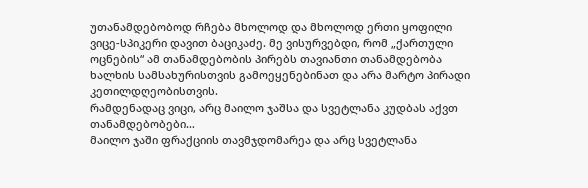უთანამდებობოდ რჩება მხოლოდ და მხოლოდ ერთი ყოფილი ვიცე-სპიკერი დავით ბაციკაძე. მე ვისურვებდი, რომ „ქართული ოცნების“ ამ თანამდებობის პირებს თავიანთი თანამდებობა ხალხის სამსახურისთვის გამოეყენებინათ და არა მარტო პირადი კეთილდღეობისთვის.
რამდენადაც ვიცი, არც მაილო ჯაშსა და სვეტლანა კუდბას აქვთ თანამდებობები…
მაილო ჯაში ფრაქციის თავმჯდომარეა და არც სვეტლანა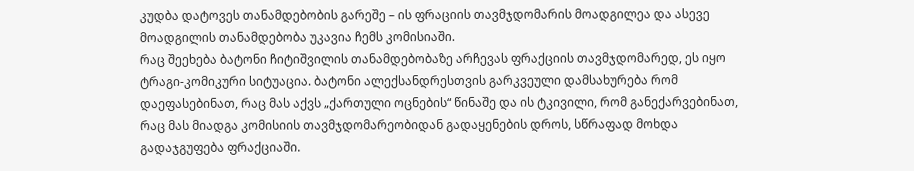კუდბა დატოვეს თანამდებობის გარეშე – ის ფრაციის თავმჯდომარის მოადგილეა და ასევე მოადგილის თანამდებობა უკავია ჩემს კომისიაში.
რაც შეეხება ბატონი ჩიტიშვილის თანამდებობაზე არჩევას ფრაქციის თავმჯდომარედ, ეს იყო ტრაგი-კომიკური სიტუაცია. ბატონი ალექსანდრესთვის გარკვეული დამსახურება რომ დაეფასებინათ, რაც მას აქვს „ქართული ოცნების“ წინაშე და ის ტკივილი, რომ განექარვებინათ, რაც მას მიადგა კომისიის თავმჯდომარეობიდან გადაყენების დროს, სწრაფად მოხდა გადაჯგუფება ფრაქციაში.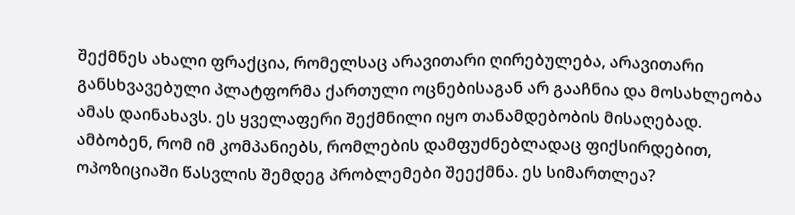შექმნეს ახალი ფრაქცია, რომელსაც არავითარი ღირებულება, არავითარი განსხვავებული პლატფორმა ქართული ოცნებისაგან არ გააჩნია და მოსახლეობა ამას დაინახავს. ეს ყველაფერი შექმნილი იყო თანამდებობის მისაღებად.
ამბობენ, რომ იმ კომპანიებს, რომლების დამფუძნებლადაც ფიქსირდებით, ოპოზიციაში წასვლის შემდეგ პრობლემები შეექმნა. ეს სიმართლეა?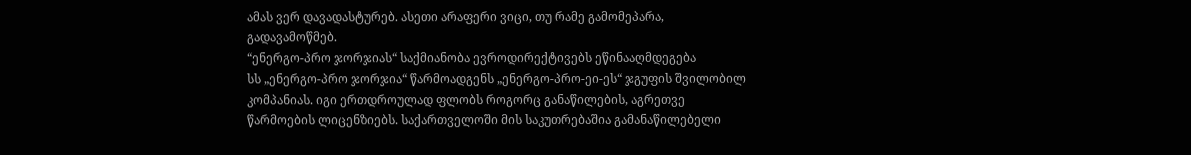ამას ვერ დავადასტურებ. ასეთი არაფერი ვიცი, თუ რამე გამომეპარა, გადავამოწმებ.
“ენერგო-პრო ჯორჯიას“ საქმიანობა ევროდირექტივებს ეწინააღმდეგება
სს „ენერგო-პრო ჯორჯია“ წარმოადგენს „ენერგო-პრო-ეი-ეს“ ჯგუფის შვილობილ კომპანიას. იგი ერთდროულად ფლობს როგორც განაწილების, აგრეთვე წარმოების ლიცენზიებს. საქართველოში მის საკუთრებაშია გამანაწილებელი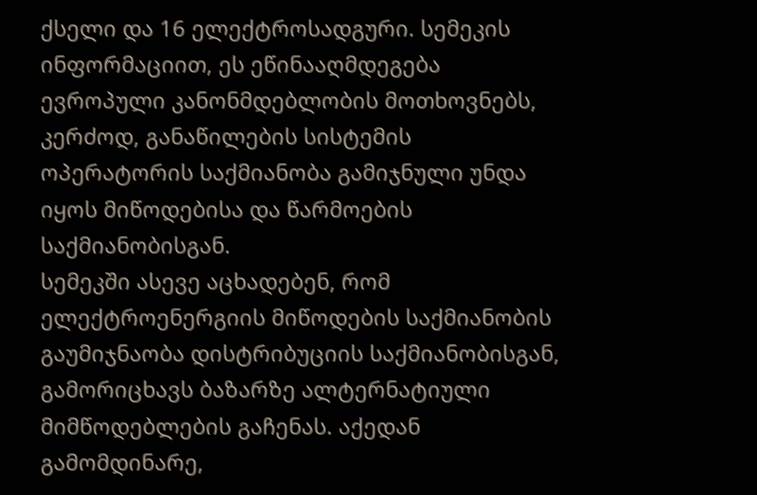ქსელი და 16 ელექტროსადგური. სემეკის ინფორმაციით, ეს ეწინააღმდეგება ევროპული კანონმდებლობის მოთხოვნებს, კერძოდ, განაწილების სისტემის ოპერატორის საქმიანობა გამიჯნული უნდა იყოს მიწოდებისა და წარმოების საქმიანობისგან.
სემეკში ასევე აცხადებენ, რომ ელექტროენერგიის მიწოდების საქმიანობის გაუმიჯნაობა დისტრიბუციის საქმიანობისგან, გამორიცხავს ბაზარზე ალტერნატიული მიმწოდებლების გაჩენას. აქედან გამომდინარე,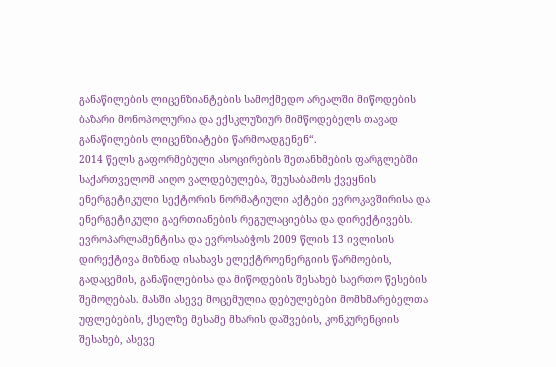განაწილების ლიცენზიანტების სამოქმედო არეალში მიწოდების ბაზარი მონოპოლურია და ექსკლუზიურ მიმწოდებელს თავად განაწილების ლიცენზიატები წარმოადგენენ“.
2014 წელს გაფორმებული ასოცირების შეთანხმების ფარგლებში საქართველომ აიღო ვალდებულება, შეუსაბამოს ქვეყნის ენერგეტიკული სექტორის ნორმატიული აქტები ევროკავშირისა და ენერგეტიკული გაერთიანების რეგულაციებსა და დირექტივებს.
ევროპარლამენტისა და ევროსაბჭოს 2009 წლის 13 ივლისის დირექტივა მიზნად ისახავს ელექტროენერგიის წარმოების, გადაცემის, განაწილებისა და მიწოდების შესახებ საერთო წესების შემოღებას. მასში ასევე მოცემულია დებულებები მომხმარებელთა უფლებების, ქსელზე მესამე მხარის დაშვების, კონკურენციის შესახებ, ასევე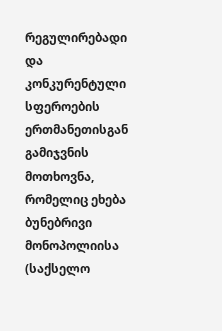რეგულირებადი და კონკურენტული სფეროების ერთმანეთისგან გამიჯვნის მოთხოვნა, რომელიც ეხება ბუნებრივი მონოპოლიისა (საქსელო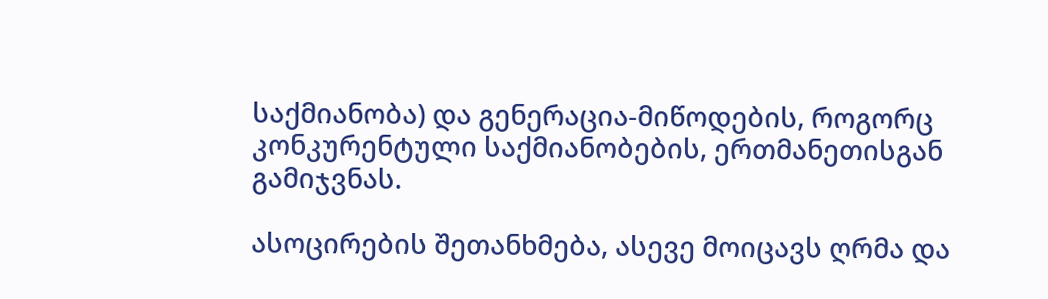საქმიანობა) და გენერაცია-მიწოდების, როგორც კონკურენტული საქმიანობების, ერთმანეთისგან გამიჯვნას.

ასოცირების შეთანხმება, ასევე მოიცავს ღრმა და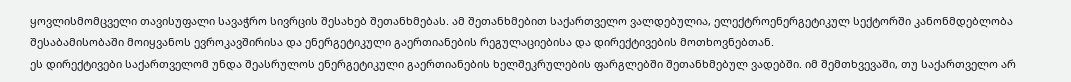ყოვლისმომცველი თავისუფალი სავაჭრო სივრცის შესახებ შეთანხმებას. ამ შეთანხმებით საქართველო ვალდებულია, ელექტროენერგეტიკულ სექტორში კანონმდებლობა შესაბამისობაში მოიყვანოს ევროკავშირისა და ენერგეტიკული გაერთიანების რეგულაციებისა და დირექტივების მოთხოვნებთან.
ეს დირექტივები საქართველომ უნდა შეასრულოს ენერგეტიკული გაერთიანების ხელშეკრულების ფარგლებში შეთანხმებულ ვადებში. იმ შემთხვევაში, თუ საქართველო არ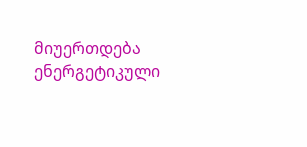მიუერთდება ენერგეტიკული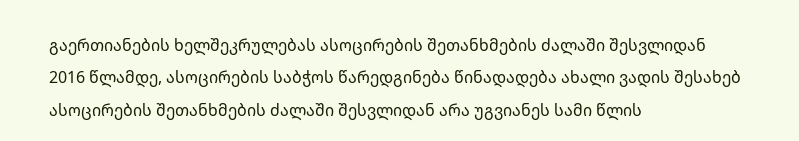გაერთიანების ხელშეკრულებას ასოცირების შეთანხმების ძალაში შესვლიდან 2016 წლამდე, ასოცირების საბჭოს წარედგინება წინადადება ახალი ვადის შესახებ ასოცირების შეთანხმების ძალაში შესვლიდან არა უგვიანეს სამი წლის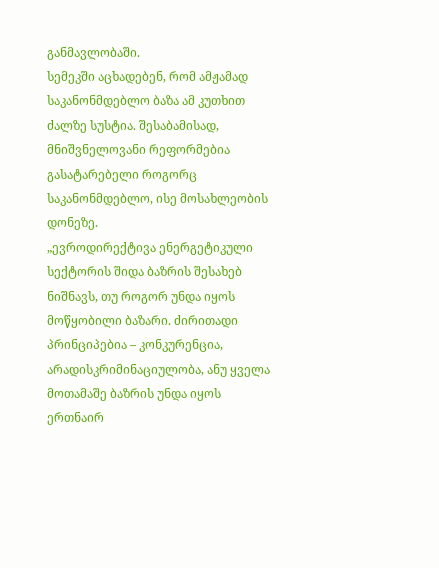განმავლობაში.
სემეკში აცხადებენ, რომ ამჟამად საკანონმდებლო ბაზა ამ კუთხით ძალზე სუსტია. შესაბამისად, მნიშვნელოვანი რეფორმებია გასატარებელი როგორც საკანონმდებლო, ისე მოსახლეობის დონეზე.
„ევროდირექტივა ენერგეტიკული სექტორის შიდა ბაზრის შესახებ ნიშნავს, თუ როგორ უნდა იყოს მოწყობილი ბაზარი. ძირითადი პრინციპებია – კონკურენცია, არადისკრიმინაციულობა, ანუ ყველა მოთამაშე ბაზრის უნდა იყოს ერთნაირ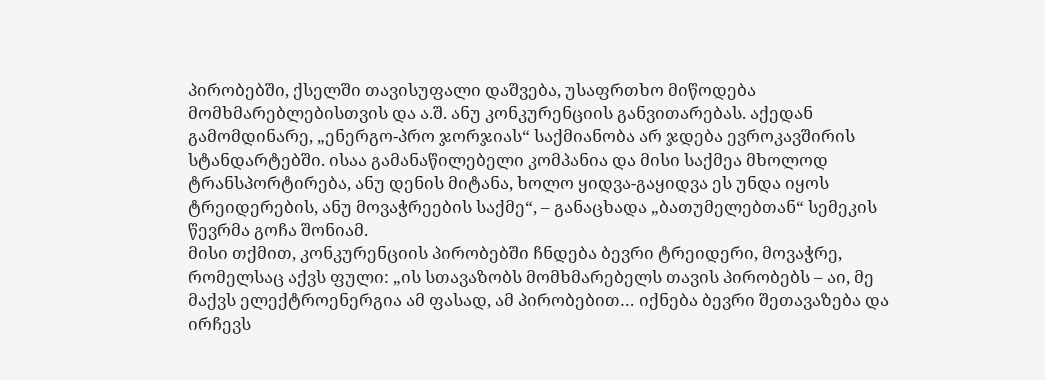პირობებში, ქსელში თავისუფალი დაშვება, უსაფრთხო მიწოდება მომხმარებლებისთვის და ა.შ. ანუ კონკურენციის განვითარებას. აქედან გამომდინარე, „ენერგო-პრო ჯორჯიას“ საქმიანობა არ ჯდება ევროკავშირის სტანდარტებში. ისაა გამანაწილებელი კომპანია და მისი საქმეა მხოლოდ ტრანსპორტირება, ანუ დენის მიტანა, ხოლო ყიდვა-გაყიდვა ეს უნდა იყოს ტრეიდერების, ანუ მოვაჭრეების საქმე“, – განაცხადა „ბათუმელებთან“ სემეკის წევრმა გოჩა შონიამ.
მისი თქმით, კონკურენციის პირობებში ჩნდება ბევრი ტრეიდერი, მოვაჭრე, რომელსაც აქვს ფული: „ის სთავაზობს მომხმარებელს თავის პირობებს – აი, მე მაქვს ელექტროენერგია ამ ფასად, ამ პირობებით… იქნება ბევრი შეთავაზება და ირჩევს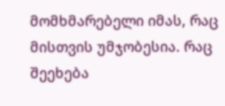მომხმარებელი იმას, რაც მისთვის უმჯობესია. რაც შეეხება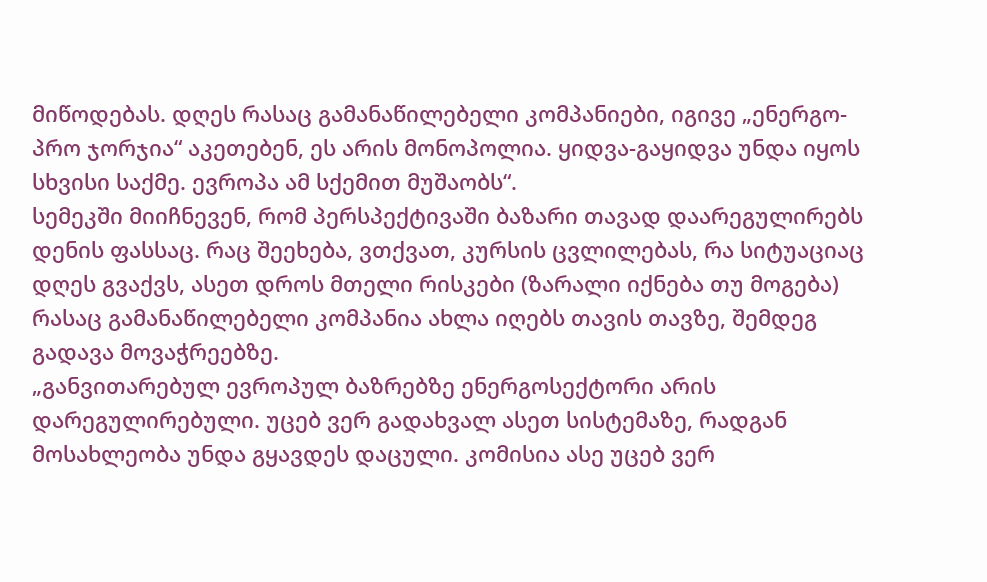მიწოდებას. დღეს რასაც გამანაწილებელი კომპანიები, იგივე „ენერგო-პრო ჯორჯია“ აკეთებენ, ეს არის მონოპოლია. ყიდვა-გაყიდვა უნდა იყოს სხვისი საქმე. ევროპა ამ სქემით მუშაობს“.
სემეკში მიიჩნევენ, რომ პერსპექტივაში ბაზარი თავად დაარეგულირებს დენის ფასსაც. რაც შეეხება, ვთქვათ, კურსის ცვლილებას, რა სიტუაციაც დღეს გვაქვს, ასეთ დროს მთელი რისკები (ზარალი იქნება თუ მოგება) რასაც გამანაწილებელი კომპანია ახლა იღებს თავის თავზე, შემდეგ გადავა მოვაჭრეებზე.
„განვითარებულ ევროპულ ბაზრებზე ენერგოსექტორი არის დარეგულირებული. უცებ ვერ გადახვალ ასეთ სისტემაზე, რადგან მოსახლეობა უნდა გყავდეს დაცული. კომისია ასე უცებ ვერ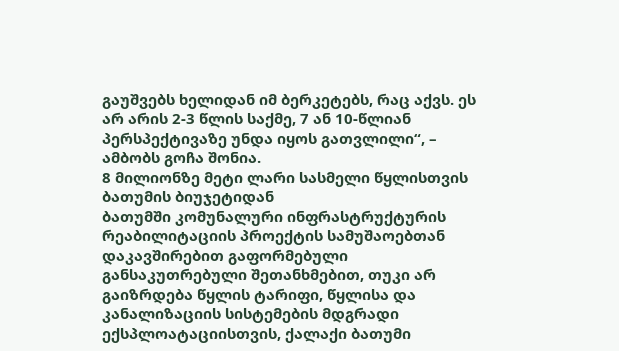გაუშვებს ხელიდან იმ ბერკეტებს, რაც აქვს. ეს არ არის 2-3 წლის საქმე, 7 ან 10-წლიან პერსპექტივაზე უნდა იყოს გათვლილი“, – ამბობს გოჩა შონია.
8 მილიონზე მეტი ლარი სასმელი წყლისთვის ბათუმის ბიუჯეტიდან
ბათუმში კომუნალური ინფრასტრუქტურის რეაბილიტაციის პროექტის სამუშაოებთან დაკავშირებით გაფორმებული განსაკუთრებული შეთანხმებით, თუკი არ გაიზრდება წყლის ტარიფი, წყლისა და კანალიზაციის სისტემების მდგრადი ექსპლოატაციისთვის, ქალაქი ბათუმი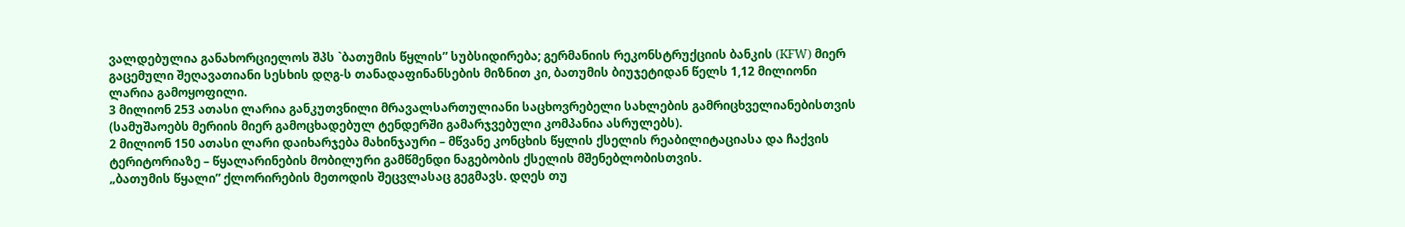ვალდებულია განახორციელოს შპს `ბათუმის წყლის” სუბსიდირება; გერმანიის რეკონსტრუქციის ბანკის (KFW) მიერ გაცემული შეღავათიანი სესხის დღგ-ს თანადაფინანსების მიზნით კი, ბათუმის ბიუჯეტიდან წელს 1,12 მილიონი ლარია გამოყოფილი.
3 მილიონ 253 ათასი ლარია განკუთვნილი მრავალსართულიანი საცხოვრებელი სახლების გამრიცხველიანებისთვის (სამუშაოებს მერიის მიერ გამოცხადებულ ტენდერში გამარჯვებული კომპანია ასრულებს).
2 მილიონ 150 ათასი ლარი დაიხარჯება მახინჯაური – მწვანე კონცხის წყლის ქსელის რეაბილიტაციასა და ჩაქვის ტერიტორიაზე – წყალარინების მობილური გამწმენდი ნაგებობის ქსელის მშენებლობისთვის.
„ბათუმის წყალი” ქლორირების მეთოდის შეცვლასაც გეგმავს. დღეს თუ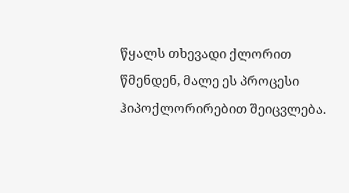წყალს თხევადი ქლორით წმენდენ, მალე ეს პროცესი ჰიპოქლორირებით შეიცვლება.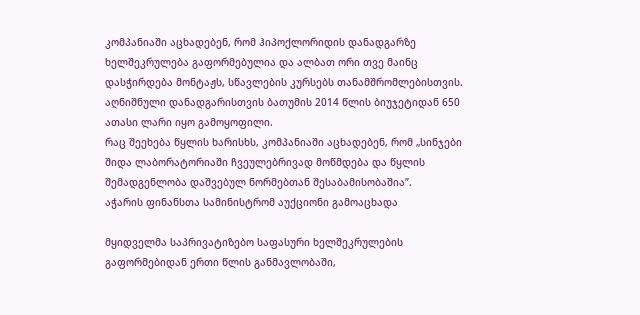კომპანიაში აცხადებენ, რომ ჰიპოქლორიდის დანადგარზე ხელშეკრულება გაფორმებულია და ალბათ ორი თვე მაინც დასჭირდება მონტაჟს, სწავლების კურსებს თანამშრომლებისთვის. აღნიშნული დანადგარისთვის ბათუმის 2014 წლის ბიუჯეტიდან 650 ათასი ლარი იყო გამოყოფილი.
რაც შეეხება წყლის ხარისხს, კომპანიაში აცხადებენ, რომ „სინჯები შიდა ლაბორატორიაში ჩვეულებრივად მოწმდება და წყლის შემადგენლობა დაშვებულ ნორმებთან შესაბამისობაშია”.
აჭარის ფინანსთა სამინისტრომ აუქციონი გამოაცხადა

მყიდველმა საპრივატიზებო საფასური ხელშეკრულების გაფორმებიდან ერთი წლის განმავლობაში,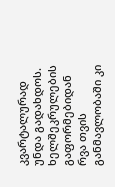კვარტალურად უნდა გადახდოს. ხელშეკრულების გაფორმებიდან რვა თვის განმავლობაში კი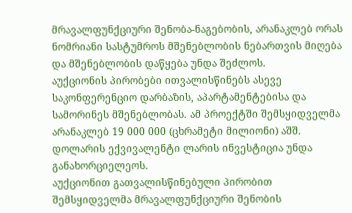მრავალფუნქციური შენობა-ნაგებობის, არანაკლებ ორას ნომრიანი სასტუმროს მშენებლობის ნებართვის მიღება და მშენებლობის დაწყება უნდა შეძლოს.
აუქციონის პირობები ითვალისწინებს ასევე საკონფერენციო დარბაზის, აპარტამენტებისა და სამორინეს მშენებლობას. ამ პროექტში შემსყიდველმა არანაკლებ 19 000 000 (ცხრამეტი მილიონი) აშშ. დოლარის ექვივალენტი ლარის ინვესტიცია უნდა განახორციელეოს.
აუქციონით გათვალისწინებული პირობით შემსყიდველმა მრავალფუნქციური შენობის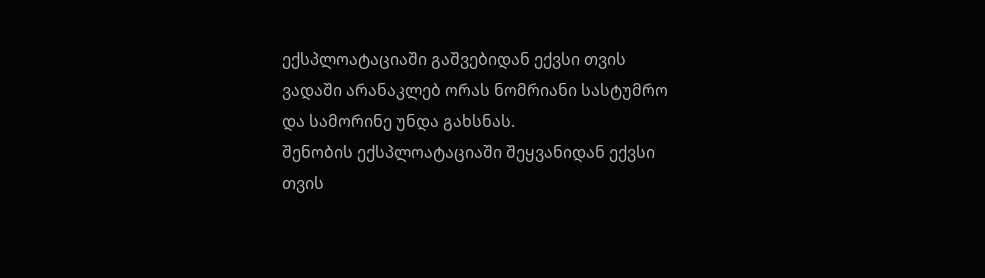ექსპლოატაციაში გაშვებიდან ექვსი თვის ვადაში არანაკლებ ორას ნომრიანი სასტუმრო და სამორინე უნდა გახსნას.
შენობის ექსპლოატაციაში შეყვანიდან ექვსი თვის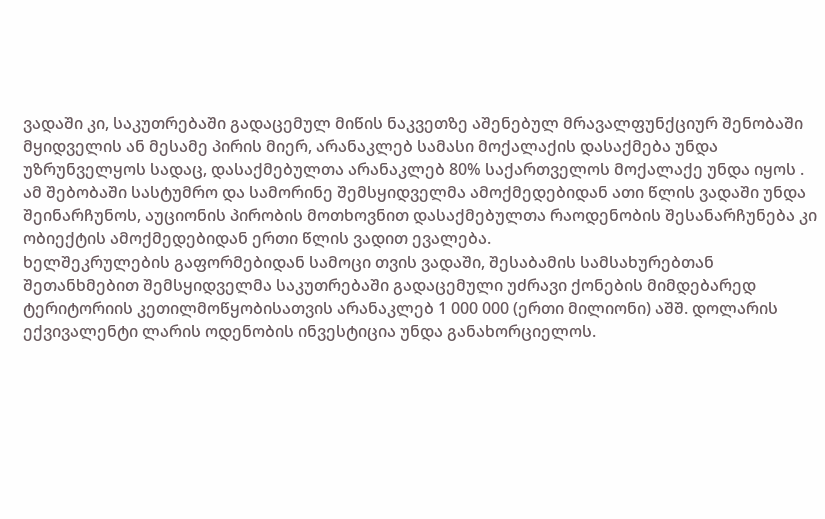ვადაში კი, საკუთრებაში გადაცემულ მიწის ნაკვეთზე აშენებულ მრავალფუნქციურ შენობაში მყიდველის ან მესამე პირის მიერ, არანაკლებ სამასი მოქალაქის დასაქმება უნდა უზრუნველყოს სადაც, დასაქმებულთა არანაკლებ 80% საქართველოს მოქალაქე უნდა იყოს .
ამ შებობაში სასტუმრო და სამორინე შემსყიდველმა ამოქმედებიდან ათი წლის ვადაში უნდა შეინარჩუნოს, აუციონის პირობის მოთხოვნით დასაქმებულთა რაოდენობის შესანარჩუნება კი ობიექტის ამოქმედებიდან ერთი წლის ვადით ევალება.
ხელშეკრულების გაფორმებიდან სამოცი თვის ვადაში, შესაბამის სამსახურებთან შეთანხმებით შემსყიდველმა საკუთრებაში გადაცემული უძრავი ქონების მიმდებარედ ტერიტორიის კეთილმოწყობისათვის არანაკლებ 1 000 000 (ერთი მილიონი) აშშ. დოლარის ექვივალენტი ლარის ოდენობის ინვესტიცია უნდა განახორციელოს.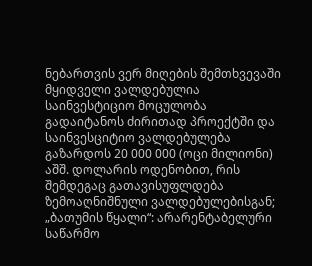ნებართვის ვერ მიღების შემთხვევაში მყიდველი ვალდებულია საინვესტიციო მოცულობა გადაიტანოს ძირითად პროექტში და საინვესციტიო ვალდებულება გაზარდოს 20 000 000 (ოცი მილიონი) აშშ. დოლარის ოდენობით, რის შემდეგაც გათავისუფლდება ზემოაღნიშნული ვალდებულებისგან;
„ბათუმის წყალი“: არარენტაბელური საწარმო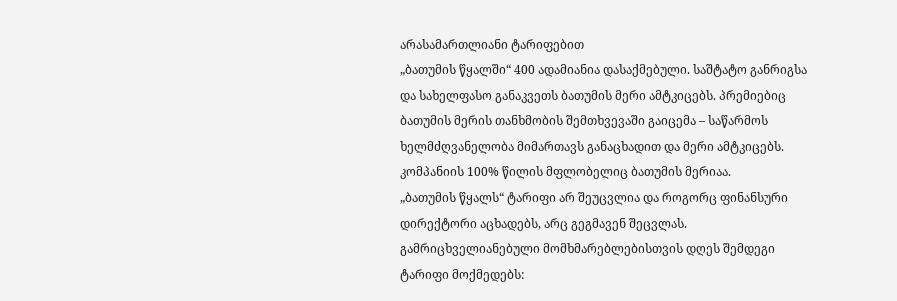არასამართლიანი ტარიფებით
„ბათუმის წყალში“ 400 ადამიანია დასაქმებული. საშტატო განრიგსა და სახელფასო განაკვეთს ბათუმის მერი ამტკიცებს. პრემიებიც ბათუმის მერის თანხმობის შემთხვევაში გაიცემა – საწარმოს ხელმძღვანელობა მიმართავს განაცხადით და მერი ამტკიცებს. კომპანიის 100% წილის მფლობელიც ბათუმის მერიაა.
„ბათუმის წყალს“ ტარიფი არ შეუცვლია და როგორც ფინანსური დირექტორი აცხადებს, არც გეგმავენ შეცვლას. გამრიცხველიანებული მომხმარებლებისთვის დღეს შემდეგი ტარიფი მოქმედებს: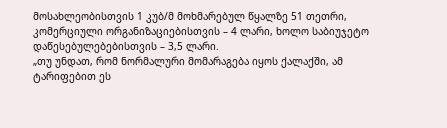მოსახლეობისთვის 1 კუბ/მ მოხმარებულ წყალზე 51 თეთრი, კომერციული ორგანიზაციებისთვის – 4 ლარი, ხოლო საბიუჯეტო დაწესებულებებისთვის – 3,5 ლარი.
„თუ უნდათ, რომ ნორმალური მომარაგება იყოს ქალაქში, ამ ტარიფებით ეს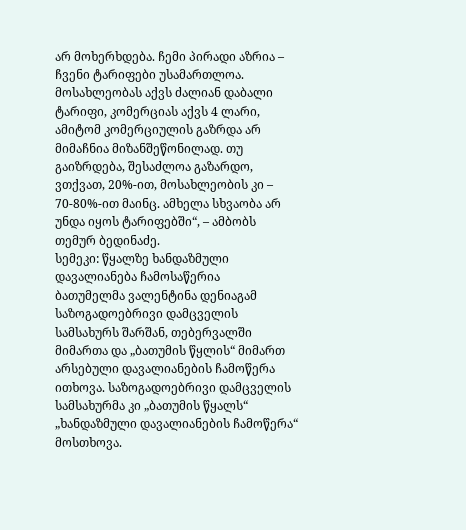არ მოხერხდება. ჩემი პირადი აზრია – ჩვენი ტარიფები უსამართლოა. მოსახლეობას აქვს ძალიან დაბალი ტარიფი, კომერციას აქვს 4 ლარი, ამიტომ კომერციულის გაზრდა არ მიმაჩნია მიზანშეწონილად. თუ გაიზრდება, შესაძლოა გაზარდო, ვთქვათ, 20%-ით, მოსახლეობის კი – 70-80%-ით მაინც. ამხელა სხვაობა არ უნდა იყოს ტარიფებში“, – ამბობს თემურ ბედინაძე.
სემეკი: წყალზე ხანდაზმული დავალიანება ჩამოსაწერია
ბათუმელმა ვალენტინა დენიაგამ საზოგადოებრივი დამცველის სამსახურს შარშან, თებერვალში მიმართა და „ბათუმის წყლის“ მიმართ არსებული დავალიანების ჩამოწერა ითხოვა. საზოგადოებრივი დამცველის სამსახურმა კი „ბათუმის წყალს“ „ხანდაზმული დავალიანების ჩამოწერა“ მოსთხოვა.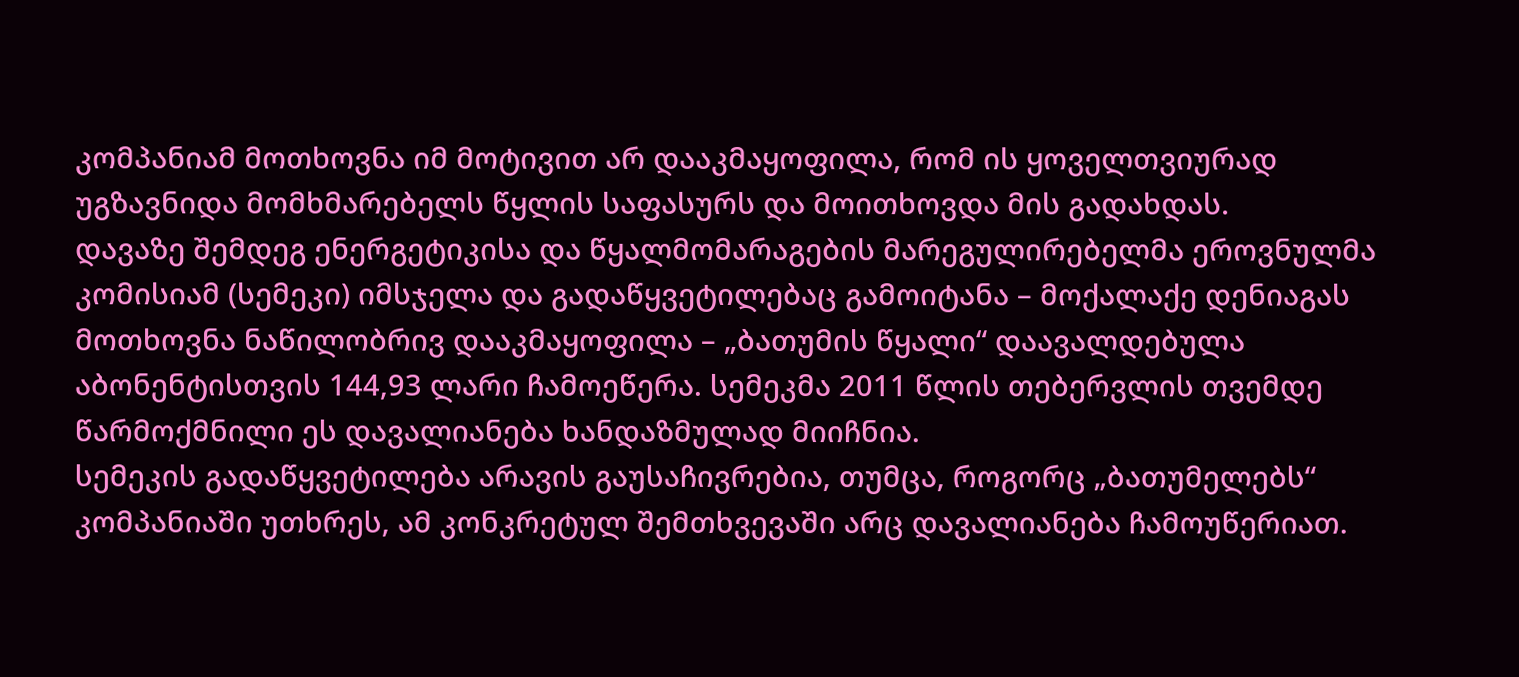კომპანიამ მოთხოვნა იმ მოტივით არ დააკმაყოფილა, რომ ის ყოველთვიურად უგზავნიდა მომხმარებელს წყლის საფასურს და მოითხოვდა მის გადახდას.
დავაზე შემდეგ ენერგეტიკისა და წყალმომარაგების მარეგულირებელმა ეროვნულმა კომისიამ (სემეკი) იმსჯელა და გადაწყვეტილებაც გამოიტანა – მოქალაქე დენიაგას მოთხოვნა ნაწილობრივ დააკმაყოფილა – „ბათუმის წყალი“ დაავალდებულა აბონენტისთვის 144,93 ლარი ჩამოეწერა. სემეკმა 2011 წლის თებერვლის თვემდე წარმოქმნილი ეს დავალიანება ხანდაზმულად მიიჩნია.
სემეკის გადაწყვეტილება არავის გაუსაჩივრებია, თუმცა, როგორც „ბათუმელებს“ კომპანიაში უთხრეს, ამ კონკრეტულ შემთხვევაში არც დავალიანება ჩამოუწერიათ.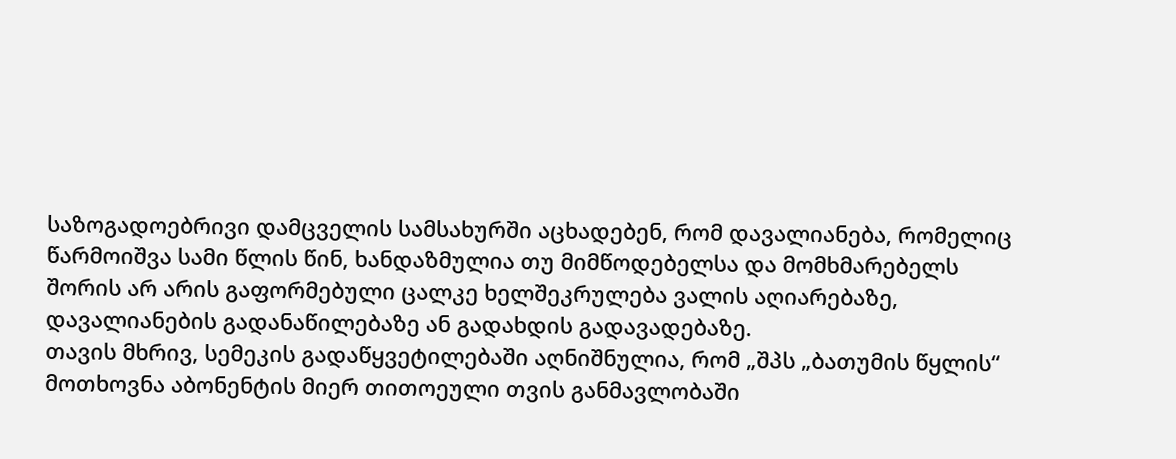საზოგადოებრივი დამცველის სამსახურში აცხადებენ, რომ დავალიანება, რომელიც წარმოიშვა სამი წლის წინ, ხანდაზმულია თუ მიმწოდებელსა და მომხმარებელს შორის არ არის გაფორმებული ცალკე ხელშეკრულება ვალის აღიარებაზე, დავალიანების გადანაწილებაზე ან გადახდის გადავადებაზე.
თავის მხრივ, სემეკის გადაწყვეტილებაში აღნიშნულია, რომ „შპს „ბათუმის წყლის“ მოთხოვნა აბონენტის მიერ თითოეული თვის განმავლობაში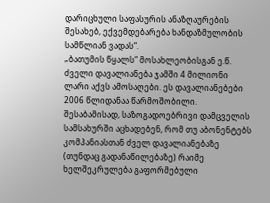დარიცხული საფასურის ანაზღაურების შესახებ, ექვემდებარება ხანდაზმულობის სამწლიან ვადას“.
„ბათუმის წყალს“ მოსახლეობისგან ე.წ. ძველი დავალიანება ჯამში 4 მილიონი ლარი აქვს ამოსაღები. ეს დავალიანებები 2006 წლიდანაა წარმოშობილი. შესაბამისად, საზოგადოებრივი დამცველის სამსახურში აცხადებენ, რომ თუ აბონენტებს კომპანიასთან ძველ დავალიანებაზე (თუნდაც გადანაწილებაზე) რაიმე ხელშეკრულება გაფორმებული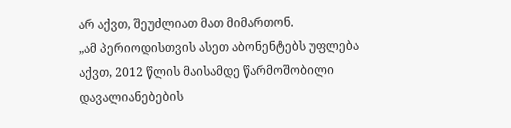არ აქვთ, შეუძლიათ მათ მიმართონ.
„ამ პერიოდისთვის ასეთ აბონენტებს უფლება აქვთ, 2012 წლის მაისამდე წარმოშობილი დავალიანებების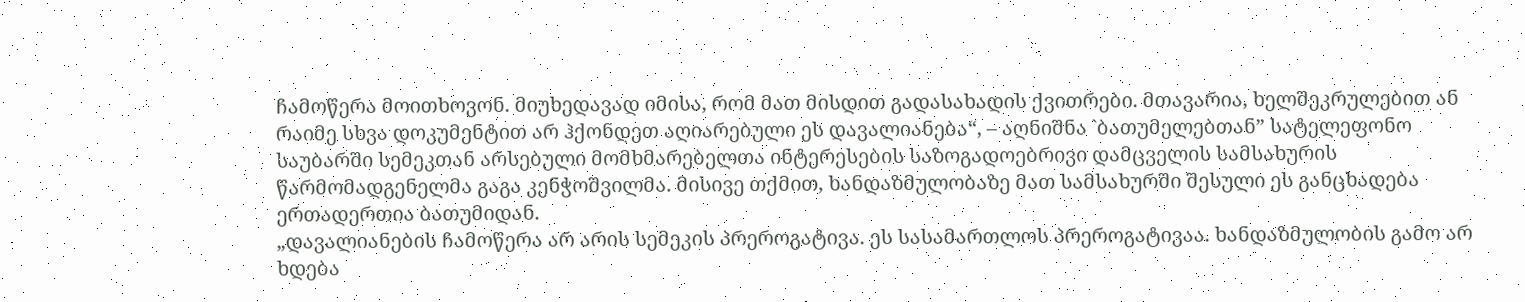ჩამოწერა მოითხოვონ. მიუხედავად იმისა, რომ მათ მისდით გადასახადის ქვითრები. მთავარია, ხელშეკრულებით ან რაიმე სხვა დოკუმენტით არ ჰქონდეთ აღიარებული ეს დავალიანება“, – აღნიშნა `ბათუმელებთან” სატელეფონო საუბარში სემეკთან არსებული მომხმარებელთა ინტერესების საზოგადოებრივი დამცველის სამსახურის წარმომადგენელმა გაგა კენჭოშვილმა. მისივე თქმით, ხანდაზმულობაზე მათ სამსახურში შესული ეს განცხადება ერთადერთია ბათუმიდან.
„დავალიანების ჩამოწერა არ არის სემეკის პრეროგატივა. ეს სასამართლოს პრეროგატივაა. ხანდაზმულობის გამო არ ხდება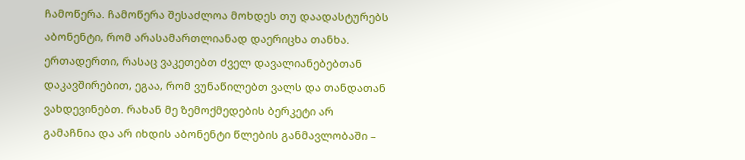ჩამოწერა. ჩამოწერა შესაძლოა მოხდეს თუ დაადასტურებს აბონენტი, რომ არასამართლიანად დაერიცხა თანხა. ერთადერთი, რასაც ვაკეთებთ ძველ დავალიანებებთან დაკავშირებით, ეგაა, რომ ვუნაწილებთ ვალს და თანდათან ვახდევინებთ. რახან მე ზემოქმედების ბერკეტი არ გამაჩნია და არ იხდის აბონენტი წლების განმავლობაში –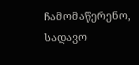ჩამომაწერენო, სადავო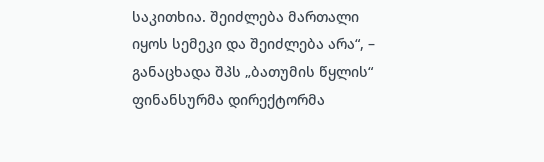საკითხია. შეიძლება მართალი იყოს სემეკი და შეიძლება არა“, – განაცხადა შპს „ბათუმის წყლის“ ფინანსურმა დირექტორმა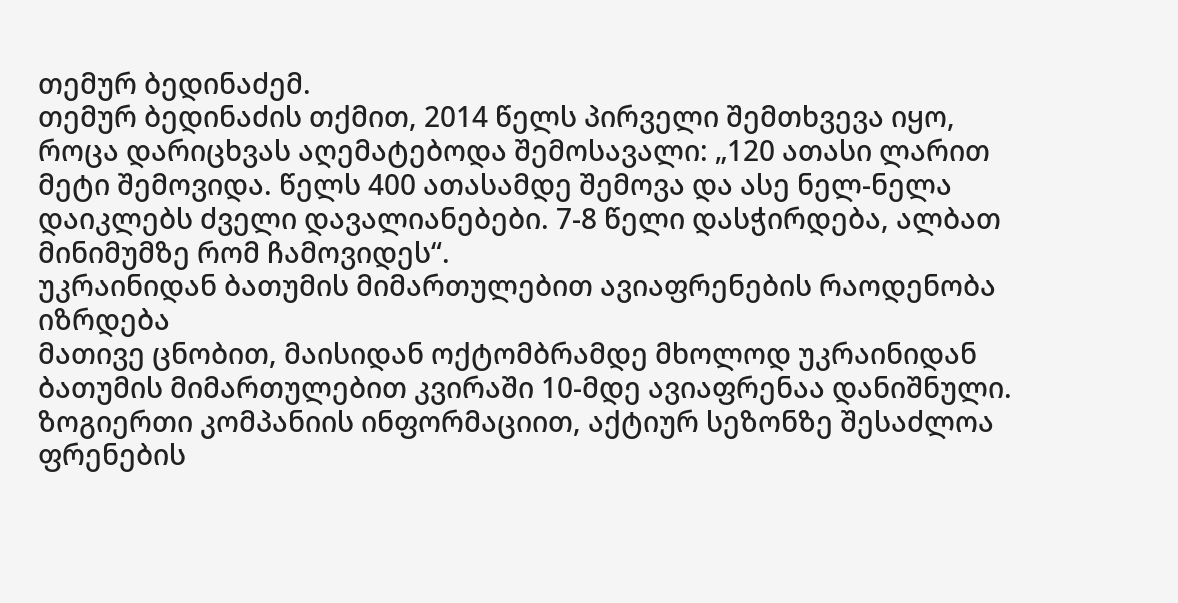თემურ ბედინაძემ.
თემურ ბედინაძის თქმით, 2014 წელს პირველი შემთხვევა იყო, როცა დარიცხვას აღემატებოდა შემოსავალი: „120 ათასი ლარით მეტი შემოვიდა. წელს 400 ათასამდე შემოვა და ასე ნელ-ნელა დაიკლებს ძველი დავალიანებები. 7-8 წელი დასჭირდება, ალბათ მინიმუმზე რომ ჩამოვიდეს“.
უკრაინიდან ბათუმის მიმართულებით ავიაფრენების რაოდენობა იზრდება
მათივე ცნობით, მაისიდან ოქტომბრამდე მხოლოდ უკრაინიდან ბათუმის მიმართულებით კვირაში 10-მდე ავიაფრენაა დანიშნული. ზოგიერთი კომპანიის ინფორმაციით, აქტიურ სეზონზე შესაძლოა ფრენების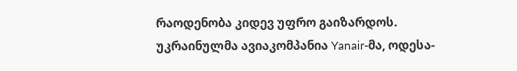რაოდენობა კიდევ უფრო გაიზარდოს.
უკრაინულმა ავიაკომპანია Yanair-მა, ოდესა-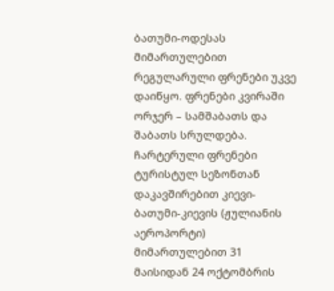ბათუმი-ოდესას მიმართულებით რეგულარული ფრენები უკვე დაიწყო. ფრენები კვირაში ორჯერ – სამშაბათს და შაბათს სრულდება. ჩარტერული ფრენები ტურისტულ სეზონთან დაკავშირებით კიევი-ბათუმი-კიევის (ჟულიანის აეროპორტი) მიმართულებით 31 მაისიდან 24 ოქტომბრის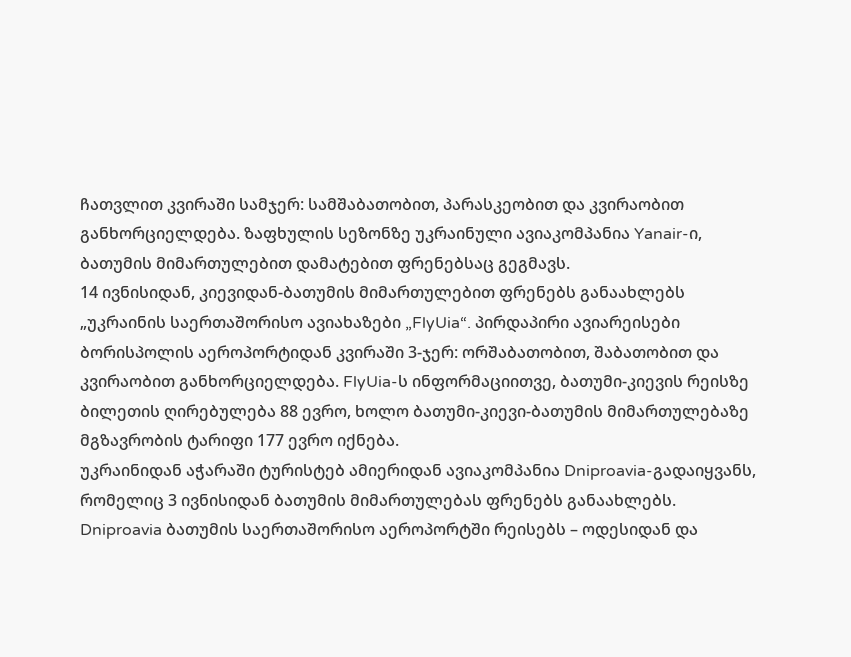ჩათვლით კვირაში სამჯერ: სამშაბათობით, პარასკეობით და კვირაობით განხორციელდება. ზაფხულის სეზონზე უკრაინული ავიაკომპანია Yanair-ი, ბათუმის მიმართულებით დამატებით ფრენებსაც გეგმავს.
14 ივნისიდან, კიევიდან-ბათუმის მიმართულებით ფრენებს განაახლებს „უკრაინის საერთაშორისო ავიახაზები „FlyUia“. პირდაპირი ავიარეისები ბორისპოლის აეროპორტიდან კვირაში 3-ჯერ: ორშაბათობით, შაბათობით და კვირაობით განხორციელდება. FlyUia-ს ინფორმაციითვე, ბათუმი-კიევის რეისზე ბილეთის ღირებულება 88 ევრო, ხოლო ბათუმი-კიევი-ბათუმის მიმართულებაზე მგზავრობის ტარიფი 177 ევრო იქნება.
უკრაინიდან აჭარაში ტურისტებ ამიერიდან ავიაკომპანია Dniproavia-გადაიყვანს, რომელიც 3 ივნისიდან ბათუმის მიმართულებას ფრენებს განაახლებს. Dniproavia ბათუმის საერთაშორისო აეროპორტში რეისებს – ოდესიდან და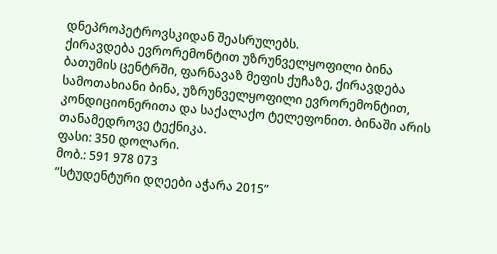დნეპროპეტროვსკიდან შეასრულებს.
ქირავდება ევრორემონტით უზრუნველყოფილი ბინა
ბათუმის ცენტრში, ფარნავაზ მეფის ქუჩაზე, ქირავდება სამოთახიანი ბინა, უზრუნველყოფილი ევრორემონტით, კონდიციონერითა და საქალაქო ტელეფონით. ბინაში არის თანამედროვე ტექნიკა.
ფასი: 350 დოლარი.
მობ.: 591 978 073
”სტუდენტური დღეები აჭარა 2015”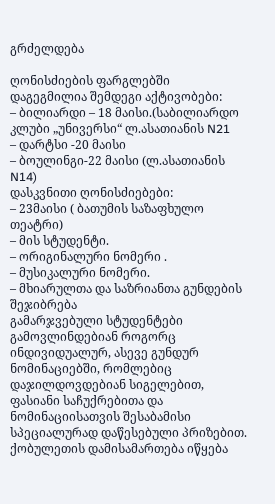გრძელდება

ღონისძიების ფარგლებში დაგეგმილია შემდეგი აქტივობები:
– ბილიარდი – 18 მაისი.(საბილიარდო კლუბი „უნივერსი“ ლ.ასათიანის N21
– დარტსი -20 მაისი
– ბოულინგი-22 მაისი (ლ.ასათიანის N14)
დასკვნითი ღონისძიებები:
– 23მაისი ( ბათუმის საზაფხულო თეატრი)
– მის სტუდენტი.
– ორიგინალური ნომერი .
– მუსიკალური ნომერი.
– მხიარულთა და საზრიანთა გუნდების შეჯიბრება
გამარჯვებული სტუდენტები გამოვლინდებიან როგორც ინდივიდუალურ, ასევე გუნდურ ნომინაციებში, რომლებიც დაჯილდოვდებიან სიგელებით, ფასიანი საჩუქრებითა და ნომინაციისათვის შესაბამისი სპეციალურად დაწესებული პრიზებით.
ქობულეთის დამისამართება იწყება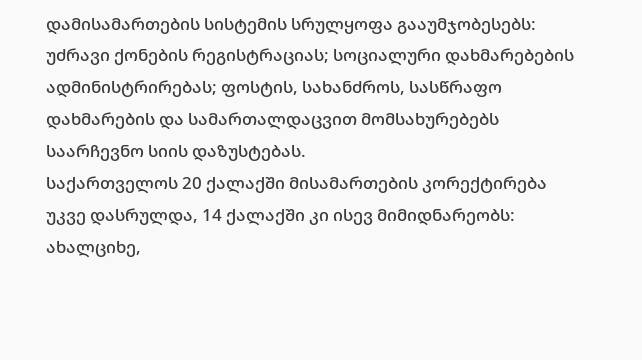დამისამართების სისტემის სრულყოფა გააუმჯობესებს: უძრავი ქონების რეგისტრაციას; სოციალური დახმარებების ადმინისტრირებას; ფოსტის, სახანძროს, სასწრაფო დახმარების და სამართალდაცვით მომსახურებებს
საარჩევნო სიის დაზუსტებას.
საქართველოს 20 ქალაქში მისამართების კორექტირება უკვე დასრულდა, 14 ქალაქში კი ისევ მიმიდნარეობს: ახალციხე,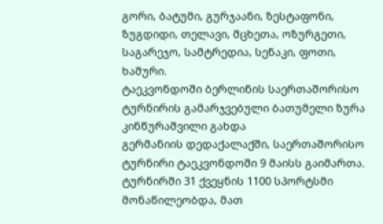გორი, ბატუმი, გურჯაანი, ზესტაფონი, ზუგდიდი, თელავი, მცხეთა, ოზურგეთი, საგარეჯო, სამტრედია, სენაკი, ფოთი, ხაშური.
ტაეკვონდოში ბერლინის საერთაშორისო ტურნირის გამარჯვებული ბათუმელი ზურა კინწურაშვილი გახდა
გერმანიის დედაქალაქში, საერთაშორისო ტურნირი ტაეკვონდოში 9 მაისს გაიმართა. ტურნირში 31 ქვეყნის 1100 სპორტსმი მონაწილეობდა, მათ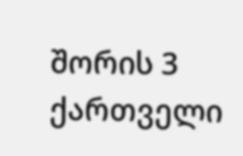შორის 3 ქართველი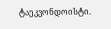ტაეკვონდოისტი.